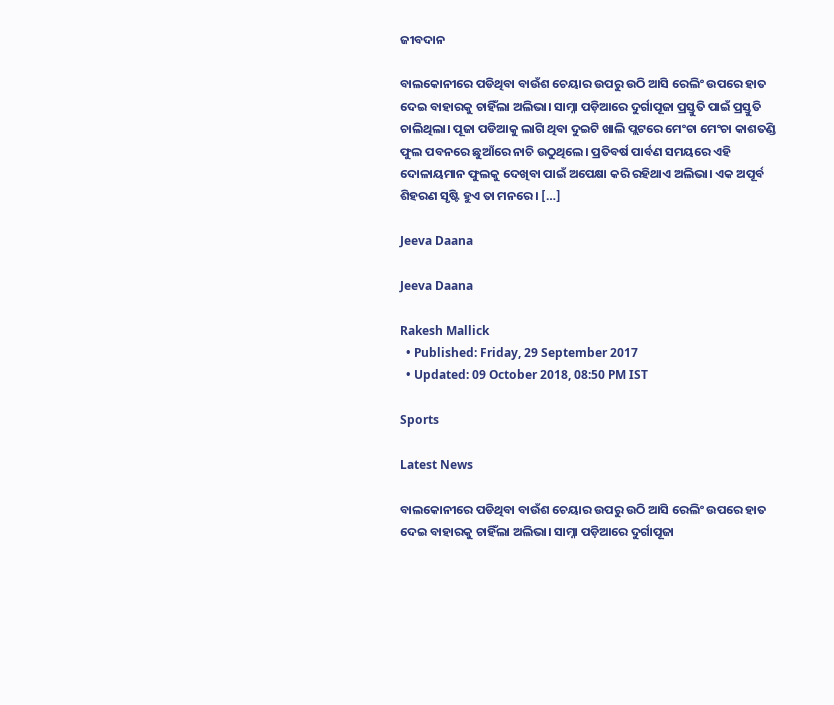ଜୀବଦାନ

ବାଲକୋନୀରେ ପଡିଥିବା ବାଉଁଶ ଚେୟାର ଉପରୁ ଉଠି ଆସି ରେଲିଂ ଉପରେ ହାତ ଦେଇ ବାହାରକୁ ଚାହିଁଲା ଅଲିଭା। ସାମ୍ନା ପଡ଼ିଆରେ ଦୁର୍ଗାପୂଜା ପ୍ରସ୍ତୁତି ପାଇଁ ପ୍ରସ୍ତୁତି ଚାଲିଥିଲା। ପୂଜା ପଡିଆକୁ ଲାଗି ଥିବା ଦୁଇଟି ଖାଲି ପ୍ଲଟରେ ମେଂଚା ମେଂଚା କାଶତଣ୍ଡି ଫୁଲ ପବନରେ ଛୁଆଁରେ ନାଚି ଉଠୁଥିଲେ। ପ୍ରତିବର୍ଷ ପାର୍ବଣ ସମୟରେ ଏହି ଦୋଳାୟମାନ ଫୁଲକୁ ଦେଖିବା ପାଇଁ ଅପେକ୍ଷା କରି ରହିଥାଏ ଅଲିଭା। ଏକ ଅପୂର୍ବ ଶିହରଣ ସୃଷ୍ଟି ହୁଏ ତା ମନରେ। […]

Jeeva Daana

Jeeva Daana

Rakesh Mallick
  • Published: Friday, 29 September 2017
  • Updated: 09 October 2018, 08:50 PM IST

Sports

Latest News

ବାଲକୋନୀରେ ପଡିଥିବା ବାଉଁଶ ଚେୟାର ଉପରୁ ଉଠି ଆସି ରେଲିଂ ଉପରେ ହାତ ଦେଇ ବାହାରକୁ ଚାହିଁଲା ଅଲିଭା। ସାମ୍ନା ପଡ଼ିଆରେ ଦୁର୍ଗାପୂଜା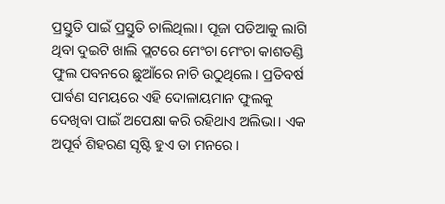ପ୍ରସ୍ତୁତି ପାଇଁ ପ୍ରସ୍ତୁତି ଚାଲିଥିଲା। ପୂଜା ପଡିଆକୁ ଲାଗି ଥିବା ଦୁଇଟି ଖାଲି ପ୍ଲଟରେ ମେଂଚା ମେଂଚା କାଶତଣ୍ଡି ଫୁଲ ପବନରେ ଛୁଆଁରେ ନାଚି ଉଠୁଥିଲେ। ପ୍ରତିବର୍ଷ ପାର୍ବଣ ସମୟରେ ଏହି ଦୋଳାୟମାନ ଫୁଲକୁ ଦେଖିବା ପାଇଁ ଅପେକ୍ଷା କରି ରହିଥାଏ ଅଲିଭା। ଏକ ଅପୂର୍ବ ଶିହରଣ ସୃଷ୍ଟି ହୁଏ ତା ମନରେ।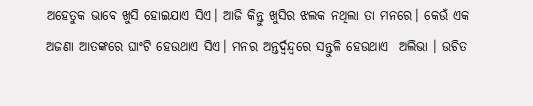ଅହେତୁକ ଭାବେ ଖୁସି ହୋଇଯାଏ ସିଏ। ଆଜି କିନ୍ତୁ ଖୁସିର ଝଲକ ନଥିଲା ତା ମନରେ। କେଉଁ ଏକ ଅଜଣା ଆତଙ୍କରେ ଘାଂଟି ହେଉଥାଏ ସିଏ। ମନର ଅନ୍ତର୍ଦ୍ଵନ୍ଦ୍ୱରେ ସନ୍ତୁଳି ହେଉଥାଏ  ଅଲିଭା । ଉଚିତ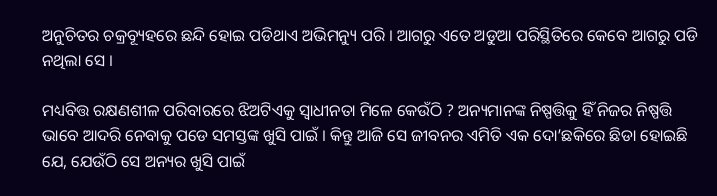ଅନୁଚିତର ଚକ୍ରବ୍ୟୂହରେ ଛନ୍ଦି ହୋଇ ପଡିଥାଏ ଅଭିମନ୍ୟୁ ପରି । ଆଗରୁ ଏତେ ଅଡୁଆ ପରିସ୍ଥିତିରେ କେବେ ଆଗରୁ ପଡି ନଥିଲା ସେ ।

ମଧ୍ୟବିତ୍ତ ରକ୍ଷଣଶୀଳ ପରିବାରରେ ଝିଅଟିଏକୁ ସ୍ଵାଧୀନତା ମିଳେ କେଉଁଠି ? ଅନ୍ୟମାନଙ୍କ ନିଷ୍ପତ୍ତିକୁ ହିଁ ନିଜର ନିଷ୍ପତ୍ତି ଭାବେ ଆଦରି ନେବାକୁ ପଡେ ସମସ୍ତଙ୍କ ଖୁସି ପାଇଁ । କିନ୍ତୁ ଆଜି ସେ ଜୀବନର ଏମିତି ଏକ ଦୋ’ଛକିରେ ଛିଡା ହୋଇଛି ଯେ, ଯେଉଁଠି ସେ ଅନ୍ୟର ଖୁସି ପାଇଁ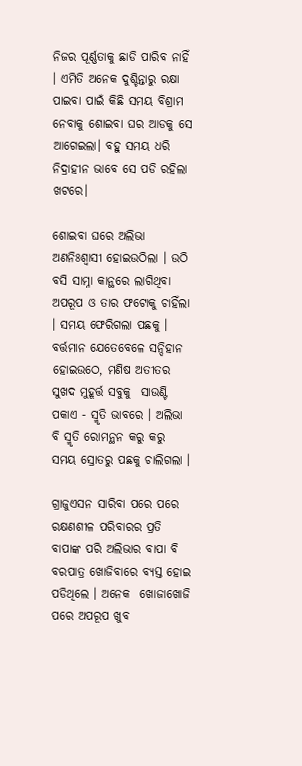ନିଜର ପୂର୍ଣ୍ଣତାକୁ ଛାଡି ପାରିବ ନାହିଁ । ଏମିତି ଅନେକ ଦୁଶ୍ଚିନ୍ତାରୁ ରକ୍ଷା ପାଇବା ପାଇଁ କିଛି ସମୟ ବିଶ୍ରାମ ନେବାକୁ ଶୋଇବା ଘର ଆଡକୁ ସେ ଆଗେଇଲା। ବହୁ ସମୟ ଧରି ନିଦ୍ରାହୀନ ଭାବେ ସେ ପଡି ରହିଲା ଖଟରେ।

ଶୋଇବା ଘରେ ଅଲିଭା ଅଣନିଃଶ୍ୱାସୀ ହୋଇଉଠିଲା । ଉଠି ବସି ସାମ୍ନା କାନ୍ଥରେ ଲାଗିଥିବା ଅପରୂପ ଓ ତାର ଫଟୋକୁ ଚାହିଁଲା । ସମୟ ଫେରିଗଲା ପଛକୁ । ବର୍ତ୍ତମାନ ଯେତେବେଳେ ସନ୍ଦିହାନ ହୋଇଉଠେ, ମଣିଷ ଅତୀତର ସୁଖଦ ମୁହୂର୍ତ୍ତ ସବୁକୁ  ସାଉଣ୍ଟି ପକାଏ - ସ୍ମୃତି ଭାବରେ । ଅଲିଭା ବି ସ୍ମୃତି ରୋମନ୍ଥନ କରୁ କରୁ ସମୟ ସ୍ରୋତରୁ ପଛକୁ ଚାଲିଗଲା ।

ଗ୍ରାଜୁଏସନ ସାରିବା ପରେ ପରେ ରକ୍ଷଣଶୀଳ ପରିବାରର ପ୍ରତି ବାପାଙ୍କ ପରି ଅଲିଭାର ବାପା ବି ବରପାତ୍ର ଖୋଜିବାରେ ବ୍ୟସ୍ତ ହୋଇ ପଡିଥିଲେ । ଅନେକ  ଖୋଜାଖୋଜି ପରେ ଅପରୂପ ଖୁବ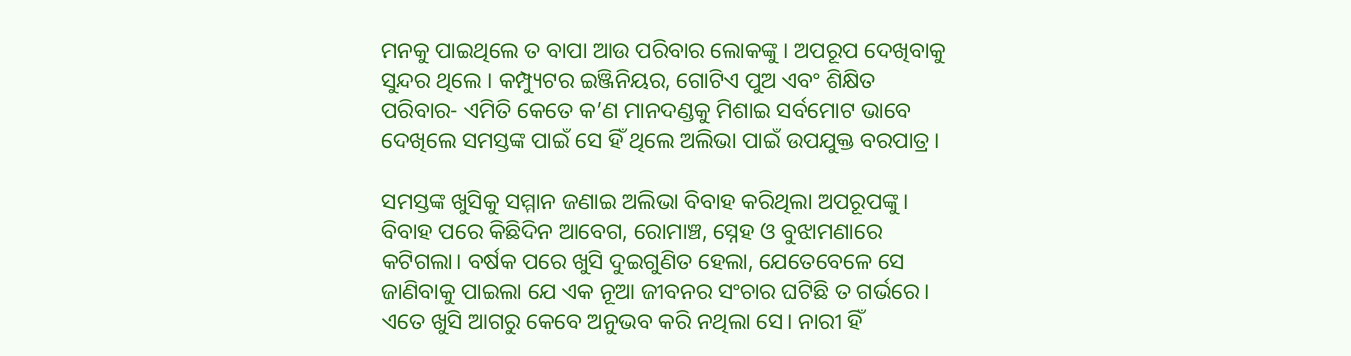ମନକୁ ପାଇଥିଲେ ତ ବାପା ଆଉ ପରିବାର ଲୋକଙ୍କୁ । ଅପରୂପ ଦେଖିବାକୁ ସୁନ୍ଦର ଥିଲେ । କମ୍ପ୍ୟୁଟର ଇଞ୍ଜିନିୟର, ଗୋଟିଏ ପୁଅ ଏବଂ ଶିକ୍ଷିତ ପରିବାର- ଏମିତି କେତେ କ’ଣ ମାନଦଣ୍ଡକୁ ମିଶାଇ ସର୍ବମୋଟ ଭାବେ ଦେଖିଲେ ସମସ୍ତଙ୍କ ପାଇଁ ସେ ହିଁ ଥିଲେ ଅଲିଭା ପାଇଁ ଉପଯୁକ୍ତ ବରପାତ୍ର।

ସମସ୍ତଙ୍କ ଖୁସିକୁ ସମ୍ମାନ ଜଣାଇ ଅଲିଭା ବିବାହ କରିଥିଲା ଅପରୂପଙ୍କୁ। ବିବାହ ପରେ କିଛିଦିନ ଆବେଗ, ରୋମାଞ୍ଚ, ସ୍ନେହ ଓ ବୁଝାମଣାରେ କଟିଗଲା। ବର୍ଷକ ପରେ ଖୁସି ଦୁଇଗୁଣିତ ହେଲା, ଯେତେବେଳେ ସେ ଜାଣିବାକୁ ପାଇଲା ଯେ ଏକ ନୂଆ ଜୀବନର ସଂଚାର ଘଟିଛି ତ ଗର୍ଭରେ। ଏତେ ଖୁସି ଆଗରୁ କେବେ ଅନୁଭବ କରି ନଥିଲା ସେ। ନାରୀ ହିଁ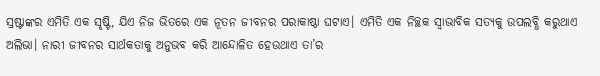ସ୍ରଷ୍ଟାଙ୍କର ଏମିତି ଏକ ସୃଷ୍ଟି, ଯିଏ ନିଜ ଭିତରେ ଏକ ନୂତନ ଜୀବନର ପରାକାଷ୍ଠା ଘଟାଏ। ଏମିତି ଏକ ନିଚ୍ଛକ ସ୍ଵାଭାବିକ ସତ୍ୟକୁ ଉପଲବ୍ଧି କରୁଥାଏ ଅଲିଭା। ନାରୀ ଜୀବନର ସାର୍ଥକତାକୁ ଅନୁଭବ କରି ଆନ୍ଦୋଳିତ ହେଉଥାଏ ତା’ର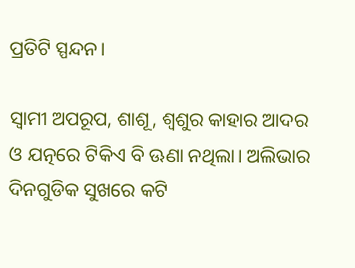ପ୍ରତିଟି ସ୍ପନ୍ଦନ।

ସ୍ବାମୀ ଅପରୂପ, ଶାଶୂ, ଶ୍ଵଶୁର କାହାର ଆଦର ଓ ଯତ୍ନରେ ଟିକିଏ ବି ଊଣା ନଥିଲା। ଅଲିଭାର ଦିନଗୁଡିକ ସୁଖରେ କଟି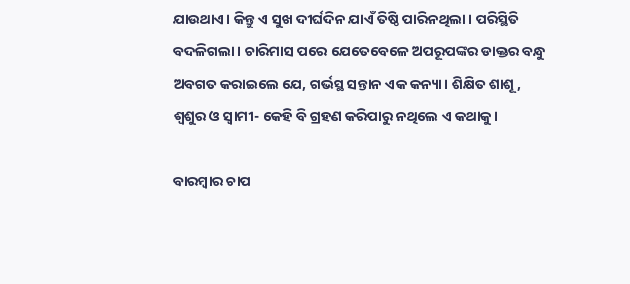ଯାଉଥାଏ। କିନ୍ତୁ ଏ ସୁଖ ଦୀର୍ଘଦିନ ଯାଏଁ ତିଷ୍ଠି ପାରିନଥିଲା। ପରିସ୍ଥିତି ବଦଳିଗଲା। ଚାରିମାସ ପରେ ଯେତେବେଳେ ଅପରୂପଙ୍କର ଡାକ୍ତର ବନ୍ଧୁ ଅବଗତ କରାଇଲେ ଯେ, ଗର୍ଭସ୍ଥ ସନ୍ତାନ ଏକ କନ୍ୟା। ଶିକ୍ଷିତ ଶାଶୂ, ଶ୍ଵଶୁର ଓ ସ୍ଵାମୀ- କେହି ବି ଗ୍ରହଣ କରିପାରୁ ନଥିଲେ ଏ କଥାକୁ।

ବାରମ୍ବାର ଚାପ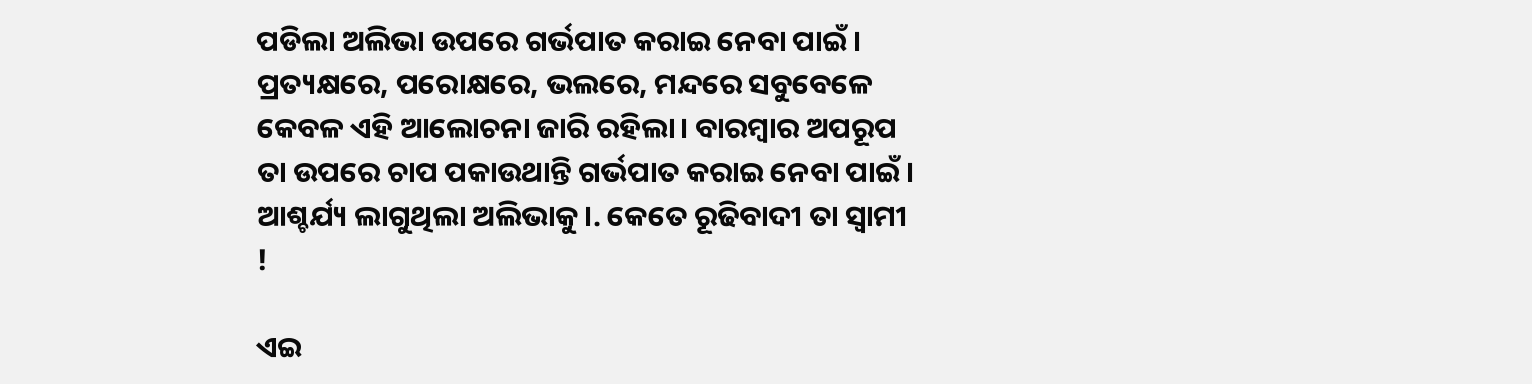ପଡିଲା ଅଲିଭା ଉପରେ ଗର୍ଭପାତ କରାଇ ନେବା ପାଇଁ। ପ୍ରତ୍ୟକ୍ଷରେ, ପରୋକ୍ଷରେ, ଭଲରେ, ମନ୍ଦରେ ସବୁବେଳେ କେବଳ ଏହି ଆଲୋଚନା ଜାରି ରହିଲା। ବାରମ୍ବାର ଅପରୂପ ତା ଉପରେ ଚାପ ପକାଉଥାନ୍ତି ଗର୍ଭପାତ କରାଇ ନେବା ପାଇଁ। ଆଶ୍ଚର୍ଯ୍ୟ ଲାଗୁଥିଲା ଅଲିଭାକୁ।. କେତେ ରୂଢିବାଦୀ ତା ସ୍ଵାମୀ !

ଏଇ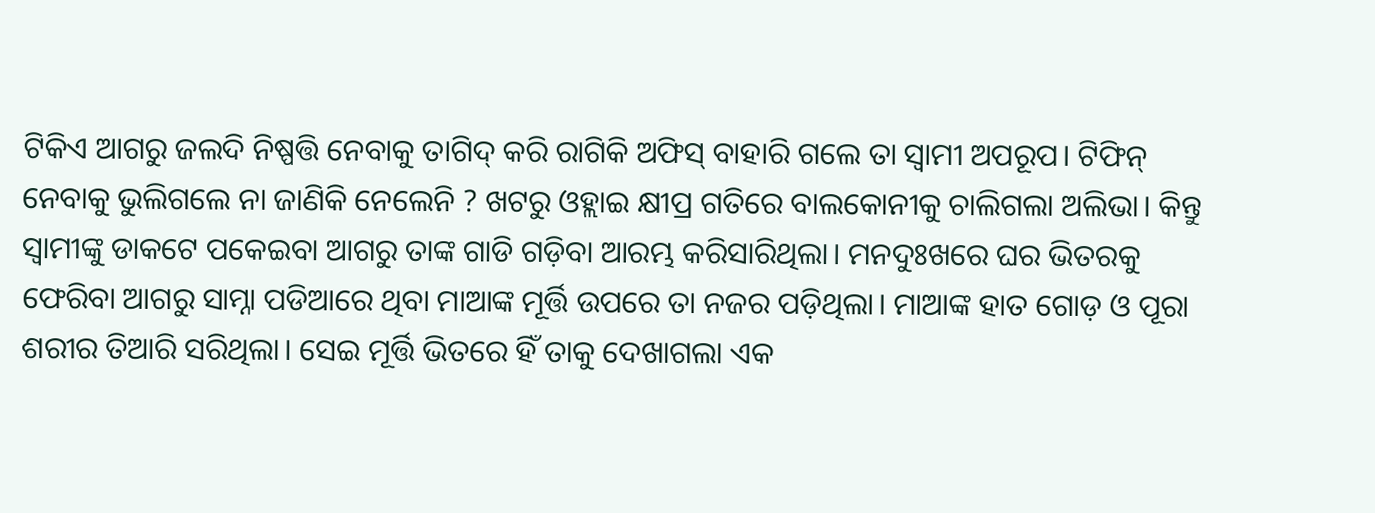ଟିକିଏ ଆଗରୁ ଜଲଦି ନିଷ୍ପତ୍ତି ନେବାକୁ ତାଗିଦ୍ କରି ରାଗିକି ଅଫିସ୍ ବାହାରି ଗଲେ ତା ସ୍ୱାମୀ ଅପରୂପ। ଟିଫିନ୍ ନେବାକୁ ଭୁଲିଗଲେ ନା ଜାଣିକି ନେଲେନି ? ଖଟରୁ ଓହ୍ଲାଇ କ୍ଷୀପ୍ର ଗତିରେ ବାଲକୋନୀକୁ ଚାଲିଗଲା ଅଲିଭା। କିନ୍ତୁ ସ୍ୱାମୀଙ୍କୁ ଡାକଟେ ପକେଇବା ଆଗରୁ ତାଙ୍କ ଗାଡି ଗଡ଼ିବା ଆରମ୍ଭ କରିସାରିଥିଲା। ମନଦୁଃଖରେ ଘର ଭିତରକୁ ଫେରିବା ଆଗରୁ ସାମ୍ନା ପଡିଆରେ ଥିବା ମାଆଙ୍କ ମୂର୍ତ୍ତି ଉପରେ ତା ନଜର ପଡ଼ିଥିଲା। ମାଆଙ୍କ ହାତ ଗୋଡ଼ ଓ ପୂରା ଶରୀର ତିଆରି ସରିଥିଲା। ସେଇ ମୂର୍ତ୍ତି ଭିତରେ ହିଁ ତାକୁ ଦେଖାଗଲା ଏକ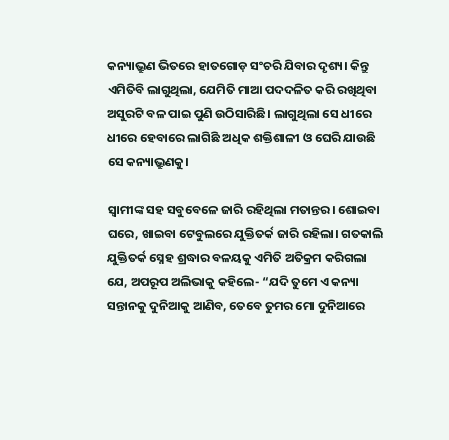କନ୍ୟାଭ୍ରୁଣ ଭିତରେ ହାତଗୋଡ଼ ସଂଚରି ଯିବାର ଦୃଶ୍ୟ। କିନ୍ତୁ ଏମିତିବି ଲାଗୁଥିଲା, ଯେମିତି ମାଆ ପଦଦଳିତ କରି ରଖିଥିବା ଅସୁରଟି ବଳ ପାଇ ପୁଣି ଉଠିସାରିଛି। ଲାଗୁଥିଲା ସେ ଧୀରେ ଧୀରେ ହେବାରେ ଲାଗିଛି ଅଧିକ ଶକ୍ତିଶାଳୀ ଓ ଘେରି ଯାଉଛି ସେ କନ୍ୟାଭ୍ରୁଣକୁ।

ସ୍ୱାମୀଙ୍କ ସହ ସବୁବେଳେ ଜାରି ରହିଥିଲା ମତାନ୍ତର। ଶୋଇବା ଘରେ, ଖାଇବା ଟେବୁଲରେ ଯୁକ୍ତିତର୍କ ଜାରି ରହିଲା। ଗତକାଲି ଯୁକ୍ତିତର୍କ ସ୍ନେହ ଶ୍ରଦ୍ଧାର ବଳୟକୁ ଏମିତି ଅତିକ୍ରମ କରିଗଲା ଯେ, ଅପରୂପ ଅଲିଭାକୁ କହିଲେ- “ଯଦି ତୁମେ ଏ କନ୍ୟା ସନ୍ତାନକୁ ଦୁନିଆକୁ ଆଣିବ, ତେବେ ତୁମର ମୋ ଦୁନିଆରେ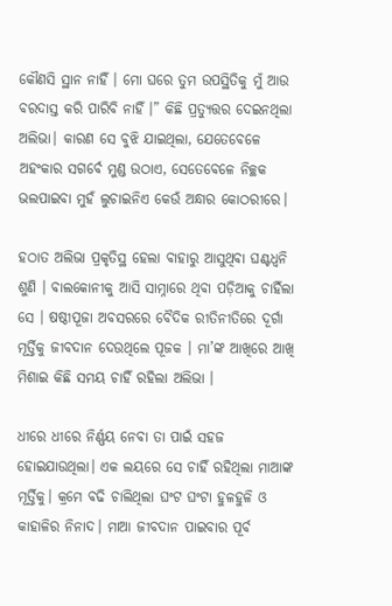କୌଣସି ସ୍ଥାନ ନାହିଁ । ମୋ ଘରେ ତୁମ ଉପସ୍ଥିତିକୁ ମୁଁ ଆଉ ବରଦାସ୍ତ କରି ପାରିବି ନାହିଁ ।” କିଛି ପ୍ରତ୍ୟୁତ୍ତର ଦେଇନଥିଲା ଅଲିଭା। କାରଣ ସେ ବୁଝି ଯାଇଥିଲା, ଯେତେବେଳେ ଅହଂକାର ସଗର୍ବେ ମୁଣ୍ଡ ଉଠାଏ, ସେତେବେଳେ ନିଚ୍ଛକ ଭଲପାଇବା ମୁହଁ ଲୁଚାଇନିଏ କେଉଁ ଅନ୍ଧାର କୋଠରୀରେ।

ହଠାତ ଅଲିଭା ପ୍ରକୃତିସ୍ଥ ହେଲା ବାହାରୁ ଆସୁଥିବା ଘଣ୍ଟଧ୍ୱନି ଶୁଣି । ବାଲକୋନୀକୁ ଆସି ସାମ୍ନାରେ ଥିବା ପଡ଼ିଆକୁ ଚାହିଁଲା ସେ । ଷଷ୍ଠୀପୂଜା ଅବସରରେ ବୈଦିକ ରୀତିନୀତିରେ ଦୂର୍ଗା ମୂର୍ତ୍ତିକୁ ଜୀବଦାନ ଦେଉଥିଲେ ପୂଜକ । ମା’ଙ୍କ ଆଖିରେ ଆଖି ମିଶାଇ କିଛି ସମୟ ଚାହିଁ ରହିଲା ଅଲିଭା ।

ଧୀରେ ଧୀରେ ନିର୍ଣ୍ଣୟ ନେବା ତା ପାଇଁ ସହଜ ହୋଇଯାଉଥିଲା। ଏକ ଲୟରେ ସେ ଚାହିଁ ରହିଥିଲା ମାଆଙ୍କ ମୂର୍ତ୍ତିକୁ। କ୍ରମେ ବଢି ଚାଲିଥିଲା ଘଂଟ ଘଂଟା ହୁଳହୁଳି ଓ କାହାଳିର ନିନାଦ। ମାଆ ଜୀବଦାନ ପାଇବାର ପୂର୍ବ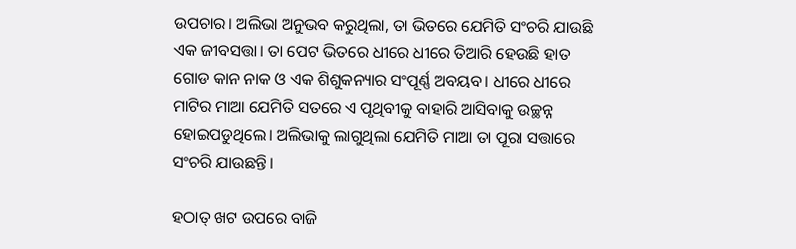ଉପଚାର। ଅଲିଭା ଅନୁଭବ କରୁଥିଲା, ତା ଭିତରେ ଯେମିତି ସଂଚରି ଯାଉଛି ଏକ ଜୀବସତ୍ତା। ତା ପେଟ ଭିତରେ ଧୀରେ ଧୀରେ ତିଆରି ହେଉଛି ହାତ ଗୋଡ କାନ ନାକ ଓ ଏକ ଶିଶୁକନ୍ୟାର ସଂପୂର୍ଣ୍ଣ ଅବୟବ। ଧୀରେ ଧୀରେ ମାଟିର ମାଆ ଯେମିତି ସତରେ ଏ ପୃଥିବୀକୁ ବାହାରି ଆସିବାକୁ ଉଚ୍ଛନ୍ନ ହୋଇପଡୁଥିଲେ। ଅଲିଭାକୁ ଲାଗୁଥିଲା ଯେମିତି ମାଆ ତା ପୂରା ସତ୍ତାରେ ସଂଚରି ଯାଉଛନ୍ତି।

ହଠାତ୍‌ ଖଟ ଉପରେ ବାଜି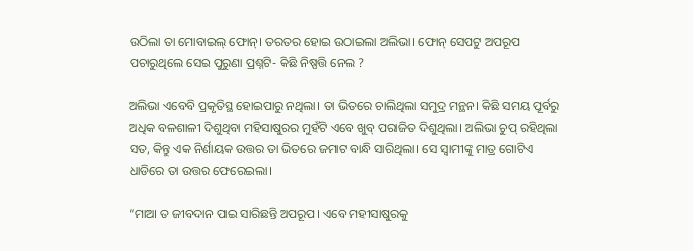ଉଠିଲା ତା ମୋବାଇଲ୍‌ ଫୋନ୍‌। ତରତର ହୋଇ ଉଠାଇଲା ଅଲିଭା। ଫୋନ୍‌ ସେପଟୁ ଅପରୂପ ପଚାରୁଥିଲେ ସେଇ ପୁରୁଣା ପ୍ରଶ୍ନଟି- କିଛି ନିଷ୍ପତ୍ତି ନେଲ ?

ଅଲିଭା ଏବେବି ପ୍ରକୃତିସ୍ଥ ହୋଇପାରୁ ନଥିଲା। ତା ଭିତରେ ଚାଲିଥିଲା ସମୁଦ୍ର ମନ୍ଥନ। କିଛି ସମୟ ପୂର୍ବରୁ ଅଧିକ ବଳଶାଳୀ ଦିଶୁଥିବା ମହିସାଷୁରର ମୁହଁଟି ଏବେ ଖୁବ୍‌ ପରାଜିତ ଦିଶୁଥିଲା। ଅଲିଭା ଚୁପ୍‌ ରହିଥିଲା ସତ, କିନ୍ତୁ ଏକ ନିର୍ଣାୟକ ଉତ୍ତର ତା ଭିତରେ ଜମାଟ ବାନ୍ଧି ସାରିଥିଲା। ସେ ସ୍ୱାମୀଙ୍କୁ ମାତ୍ର ଗୋଟିଏ ଧାଡିରେ ତା ଉତ୍ତର ଫେରେଇଲା।

“ମାଆ ତ ଜୀବଦାନ ପାଇ ସାରିଛନ୍ତି ଅପରୂପ। ଏବେ ମହୀସାଷୁରକୁ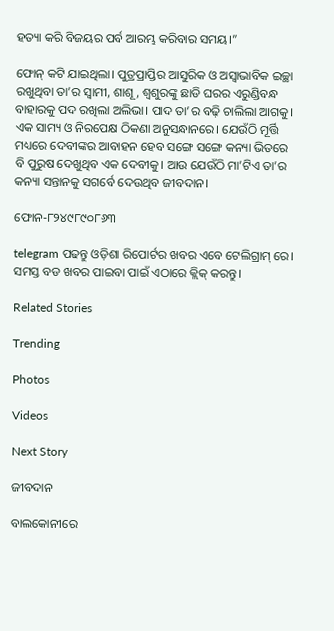ହତ୍ୟା କରି ବିଜୟର ପର୍ବ ଆରମ୍ଭ କରିବାର ସମୟ।”

ଫୋନ୍‌ କଟି ଯାଇଥିଲା। ପୁତ୍ରପ୍ରାପ୍ତିର ଆସୁରିକ ଓ ଅସ୍ୱାଭାବିକ ଇଚ୍ଛା ରଖୁଥିବା ତା’ର ସ୍ଵାମୀ, ଶାଶୂ, ଶ୍ୱଶୁରଙ୍କୁ ଛାଡି ଘରର ଏରୁଣ୍ଡିବନ୍ଧ ବାହାରକୁ ପଦ ରଖିଲା ଅଲିଭା। ପାଦ ତା’ର ବଢ଼ି ଚାଲିଲା ଆଗକୁ। ଏକ ସାମ୍ୟ ଓ ନିରପେକ୍ଷ ଠିକଣା ଅନୁସନ୍ଧାନରେ। ଯେଉଁଠି ମୂର୍ତ୍ତି ମଧ୍ୟରେ ଦେବୀଙ୍କର ଆବାହନ ହେବ ସଙ୍ଗେ ସଙ୍ଗେ କନ୍ୟା ଭିତରେ ବି ପୁରୁଷ ଦେଖୁଥିବ ଏକ ଦେବୀକୁ। ଆଉ ଯେଉଁଠି ମା’ଟିଏ ତା’ର କନ୍ୟା ସନ୍ତାନକୁ ସଗର୍ବେ ଦେଉଥିବ ଜୀବଦାନ।

ଫୋନ-୮୨୪୯୮୯୦୮୬୩

telegram ପଢନ୍ତୁ ଓଡ଼ିଶା ରିପୋର୍ଟର ଖବର ଏବେ ଟେଲିଗ୍ରାମ୍ ରେ। ସମସ୍ତ ବଡ ଖବର ପାଇବା ପାଇଁ ଏଠାରେ କ୍ଲିକ୍ କରନ୍ତୁ।

Related Stories

Trending

Photos

Videos

Next Story

ଜୀବଦାନ

ବାଲକୋନୀରେ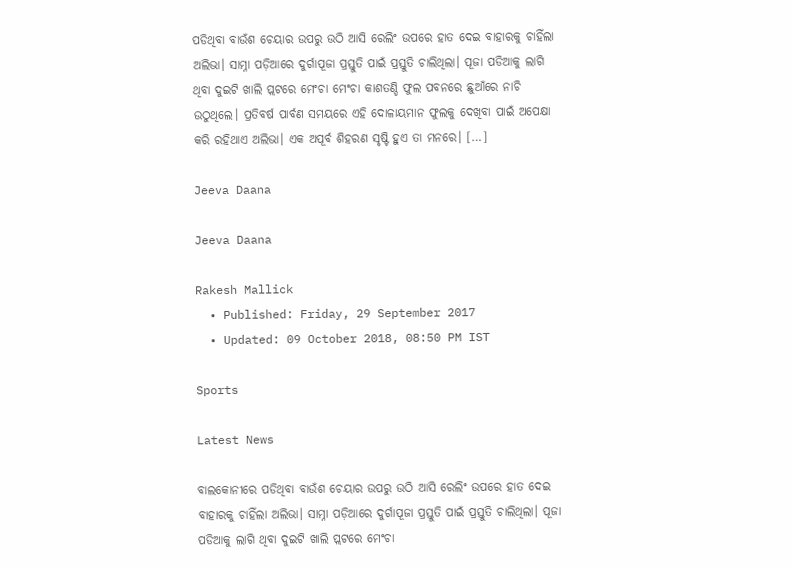ପଡିଥିବା ବାଉଁଶ ଚେୟାର ଉପରୁ ଉଠି ଆସି ରେଲିଂ ଉପରେ ହାତ ଦେଇ ବାହାରକୁ ଚାହିଁଲା ଅଲିଭା। ସାମ୍ନା ପଡ଼ିଆରେ ଦୁର୍ଗାପୂଜା ପ୍ରସ୍ତୁତି ପାଇଁ ପ୍ରସ୍ତୁତି ଚାଲିଥିଲା। ପୂଜା ପଡିଆକୁ ଲାଗି ଥିବା ଦୁଇଟି ଖାଲି ପ୍ଲଟରେ ମେଂଚା ମେଂଚା କାଶତଣ୍ଡି ଫୁଲ ପବନରେ ଛୁଆଁରେ ନାଚି ଉଠୁଥିଲେ। ପ୍ରତିବର୍ଷ ପାର୍ବଣ ସମୟରେ ଏହି ଦୋଳାୟମାନ ଫୁଲକୁ ଦେଖିବା ପାଇଁ ଅପେକ୍ଷା କରି ରହିଥାଏ ଅଲିଭା। ଏକ ଅପୂର୍ବ ଶିହରଣ ସୃଷ୍ଟି ହୁଏ ତା ମନରେ। […]

Jeeva Daana

Jeeva Daana

Rakesh Mallick
  • Published: Friday, 29 September 2017
  • Updated: 09 October 2018, 08:50 PM IST

Sports

Latest News

ବାଲକୋନୀରେ ପଡିଥିବା ବାଉଁଶ ଚେୟାର ଉପରୁ ଉଠି ଆସି ରେଲିଂ ଉପରେ ହାତ ଦେଇ ବାହାରକୁ ଚାହିଁଲା ଅଲିଭା। ସାମ୍ନା ପଡ଼ିଆରେ ଦୁର୍ଗାପୂଜା ପ୍ରସ୍ତୁତି ପାଇଁ ପ୍ରସ୍ତୁତି ଚାଲିଥିଲା। ପୂଜା ପଡିଆକୁ ଲାଗି ଥିବା ଦୁଇଟି ଖାଲି ପ୍ଲଟରେ ମେଂଚା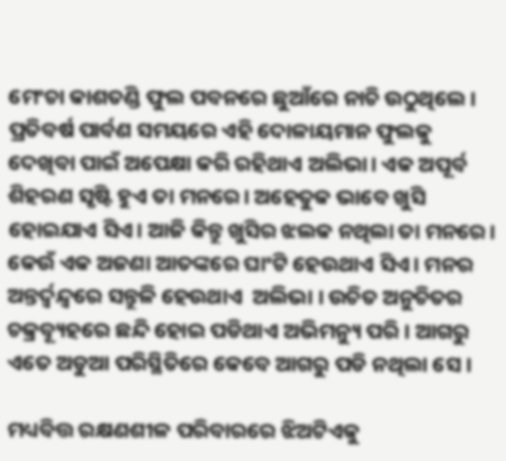ମେଂଚା କାଶତଣ୍ଡି ଫୁଲ ପବନରେ ଛୁଆଁରେ ନାଚି ଉଠୁଥିଲେ। ପ୍ରତିବର୍ଷ ପାର୍ବଣ ସମୟରେ ଏହି ଦୋଳାୟମାନ ଫୁଲକୁ ଦେଖିବା ପାଇଁ ଅପେକ୍ଷା କରି ରହିଥାଏ ଅଲିଭା। ଏକ ଅପୂର୍ବ ଶିହରଣ ସୃଷ୍ଟି ହୁଏ ତା ମନରେ। ଅହେତୁକ ଭାବେ ଖୁସି ହୋଇଯାଏ ସିଏ। ଆଜି କିନ୍ତୁ ଖୁସିର ଝଲକ ନଥିଲା ତା ମନରେ। କେଉଁ ଏକ ଅଜଣା ଆତଙ୍କରେ ଘାଂଟି ହେଉଥାଏ ସିଏ। ମନର ଅନ୍ତର୍ଦ୍ଵନ୍ଦ୍ୱରେ ସନ୍ତୁଳି ହେଉଥାଏ  ଅଲିଭା । ଉଚିତ ଅନୁଚିତର ଚକ୍ରବ୍ୟୂହରେ ଛନ୍ଦି ହୋଇ ପଡିଥାଏ ଅଭିମନ୍ୟୁ ପରି । ଆଗରୁ ଏତେ ଅଡୁଆ ପରିସ୍ଥିତିରେ କେବେ ଆଗରୁ ପଡି ନଥିଲା ସେ ।

ମଧ୍ୟବିତ୍ତ ରକ୍ଷଣଶୀଳ ପରିବାରରେ ଝିଅଟିଏକୁ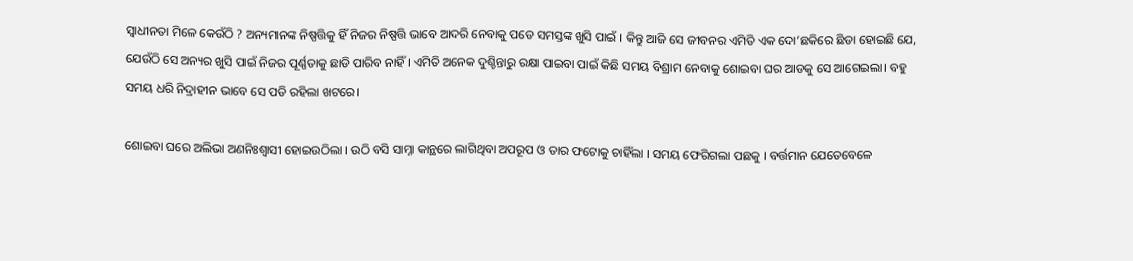ସ୍ଵାଧୀନତା ମିଳେ କେଉଁଠି ? ଅନ୍ୟମାନଙ୍କ ନିଷ୍ପତ୍ତିକୁ ହିଁ ନିଜର ନିଷ୍ପତ୍ତି ଭାବେ ଆଦରି ନେବାକୁ ପଡେ ସମସ୍ତଙ୍କ ଖୁସି ପାଇଁ । କିନ୍ତୁ ଆଜି ସେ ଜୀବନର ଏମିତି ଏକ ଦୋ’ଛକିରେ ଛିଡା ହୋଇଛି ଯେ, ଯେଉଁଠି ସେ ଅନ୍ୟର ଖୁସି ପାଇଁ ନିଜର ପୂର୍ଣ୍ଣତାକୁ ଛାଡି ପାରିବ ନାହିଁ । ଏମିତି ଅନେକ ଦୁଶ୍ଚିନ୍ତାରୁ ରକ୍ଷା ପାଇବା ପାଇଁ କିଛି ସମୟ ବିଶ୍ରାମ ନେବାକୁ ଶୋଇବା ଘର ଆଡକୁ ସେ ଆଗେଇଲା। ବହୁ ସମୟ ଧରି ନିଦ୍ରାହୀନ ଭାବେ ସେ ପଡି ରହିଲା ଖଟରେ।

ଶୋଇବା ଘରେ ଅଲିଭା ଅଣନିଃଶ୍ୱାସୀ ହୋଇଉଠିଲା । ଉଠି ବସି ସାମ୍ନା କାନ୍ଥରେ ଲାଗିଥିବା ଅପରୂପ ଓ ତାର ଫଟୋକୁ ଚାହିଁଲା । ସମୟ ଫେରିଗଲା ପଛକୁ । ବର୍ତ୍ତମାନ ଯେତେବେଳେ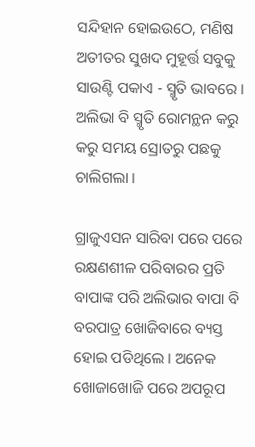ସନ୍ଦିହାନ ହୋଇଉଠେ, ମଣିଷ ଅତୀତର ସୁଖଦ ମୁହୂର୍ତ୍ତ ସବୁକୁ  ସାଉଣ୍ଟି ପକାଏ - ସ୍ମୃତି ଭାବରେ । ଅଲିଭା ବି ସ୍ମୃତି ରୋମନ୍ଥନ କରୁ କରୁ ସମୟ ସ୍ରୋତରୁ ପଛକୁ ଚାଲିଗଲା ।

ଗ୍ରାଜୁଏସନ ସାରିବା ପରେ ପରେ ରକ୍ଷଣଶୀଳ ପରିବାରର ପ୍ରତି ବାପାଙ୍କ ପରି ଅଲିଭାର ବାପା ବି ବରପାତ୍ର ଖୋଜିବାରେ ବ୍ୟସ୍ତ ହୋଇ ପଡିଥିଲେ । ଅନେକ  ଖୋଜାଖୋଜି ପରେ ଅପରୂପ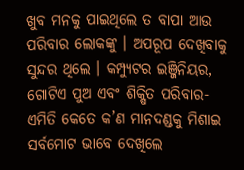ଖୁବ ମନକୁ ପାଇଥିଲେ ତ ବାପା ଆଉ ପରିବାର ଲୋକଙ୍କୁ । ଅପରୂପ ଦେଖିବାକୁ ସୁନ୍ଦର ଥିଲେ । କମ୍ପ୍ୟୁଟର ଇଞ୍ଜିନିୟର, ଗୋଟିଏ ପୁଅ ଏବଂ ଶିକ୍ଷିତ ପରିବାର- ଏମିତି କେତେ କ’ଣ ମାନଦଣ୍ଡକୁ ମିଶାଇ ସର୍ବମୋଟ ଭାବେ ଦେଖିଲେ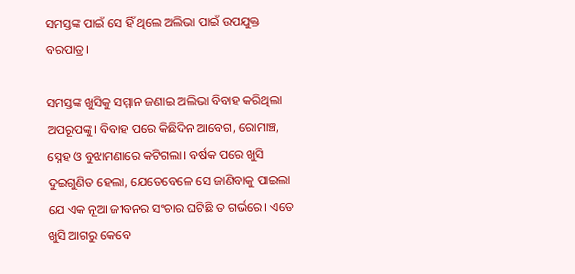ସମସ୍ତଙ୍କ ପାଇଁ ସେ ହିଁ ଥିଲେ ଅଲିଭା ପାଇଁ ଉପଯୁକ୍ତ ବରପାତ୍ର।

ସମସ୍ତଙ୍କ ଖୁସିକୁ ସମ୍ମାନ ଜଣାଇ ଅଲିଭା ବିବାହ କରିଥିଲା ଅପରୂପଙ୍କୁ। ବିବାହ ପରେ କିଛିଦିନ ଆବେଗ, ରୋମାଞ୍ଚ, ସ୍ନେହ ଓ ବୁଝାମଣାରେ କଟିଗଲା। ବର୍ଷକ ପରେ ଖୁସି ଦୁଇଗୁଣିତ ହେଲା, ଯେତେବେଳେ ସେ ଜାଣିବାକୁ ପାଇଲା ଯେ ଏକ ନୂଆ ଜୀବନର ସଂଚାର ଘଟିଛି ତ ଗର୍ଭରେ। ଏତେ ଖୁସି ଆଗରୁ କେବେ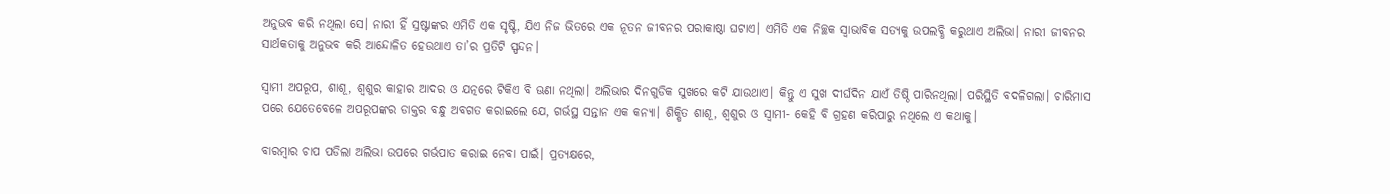ଅନୁଭବ କରି ନଥିଲା ସେ। ନାରୀ ହିଁ ସ୍ରଷ୍ଟାଙ୍କର ଏମିତି ଏକ ସୃଷ୍ଟି, ଯିଏ ନିଜ ଭିତରେ ଏକ ନୂତନ ଜୀବନର ପରାକାଷ୍ଠା ଘଟାଏ। ଏମିତି ଏକ ନିଚ୍ଛକ ସ୍ଵାଭାବିକ ସତ୍ୟକୁ ଉପଲବ୍ଧି କରୁଥାଏ ଅଲିଭା। ନାରୀ ଜୀବନର ସାର୍ଥକତାକୁ ଅନୁଭବ କରି ଆନ୍ଦୋଳିତ ହେଉଥାଏ ତା’ର ପ୍ରତିଟି ସ୍ପନ୍ଦନ।

ସ୍ବାମୀ ଅପରୂପ, ଶାଶୂ, ଶ୍ଵଶୁର କାହାର ଆଦର ଓ ଯତ୍ନରେ ଟିକିଏ ବି ଊଣା ନଥିଲା। ଅଲିଭାର ଦିନଗୁଡିକ ସୁଖରେ କଟି ଯାଉଥାଏ। କିନ୍ତୁ ଏ ସୁଖ ଦୀର୍ଘଦିନ ଯାଏଁ ତିଷ୍ଠି ପାରିନଥିଲା। ପରିସ୍ଥିତି ବଦଳିଗଲା। ଚାରିମାସ ପରେ ଯେତେବେଳେ ଅପରୂପଙ୍କର ଡାକ୍ତର ବନ୍ଧୁ ଅବଗତ କରାଇଲେ ଯେ, ଗର୍ଭସ୍ଥ ସନ୍ତାନ ଏକ କନ୍ୟା। ଶିକ୍ଷିତ ଶାଶୂ, ଶ୍ଵଶୁର ଓ ସ୍ଵାମୀ- କେହି ବି ଗ୍ରହଣ କରିପାରୁ ନଥିଲେ ଏ କଥାକୁ।

ବାରମ୍ବାର ଚାପ ପଡିଲା ଅଲିଭା ଉପରେ ଗର୍ଭପାତ କରାଇ ନେବା ପାଇଁ। ପ୍ରତ୍ୟକ୍ଷରେ,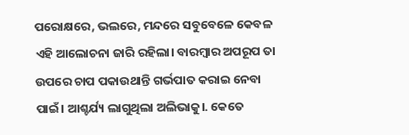ପରୋକ୍ଷରେ, ଭଲରେ, ମନ୍ଦରେ ସବୁବେଳେ କେବଳ ଏହି ଆଲୋଚନା ଜାରି ରହିଲା। ବାରମ୍ବାର ଅପରୂପ ତା ଉପରେ ଚାପ ପକାଉଥାନ୍ତି ଗର୍ଭପାତ କରାଇ ନେବା ପାଇଁ। ଆଶ୍ଚର୍ଯ୍ୟ ଲାଗୁଥିଲା ଅଲିଭାକୁ।. କେତେ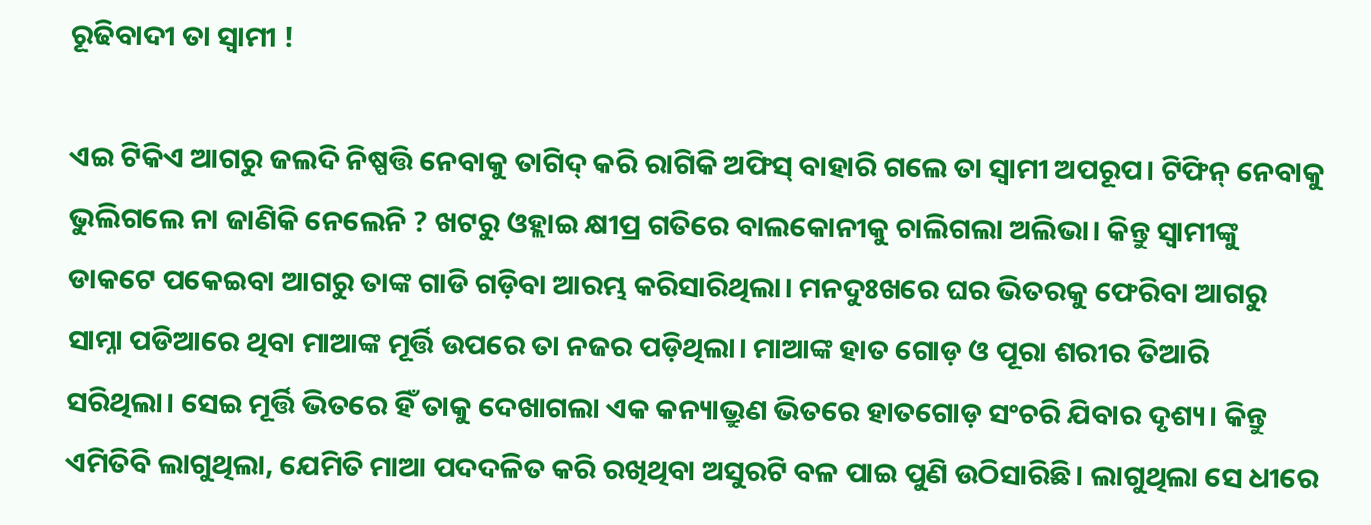ରୂଢିବାଦୀ ତା ସ୍ଵାମୀ !

ଏଇ ଟିକିଏ ଆଗରୁ ଜଲଦି ନିଷ୍ପତ୍ତି ନେବାକୁ ତାଗିଦ୍ କରି ରାଗିକି ଅଫିସ୍ ବାହାରି ଗଲେ ତା ସ୍ୱାମୀ ଅପରୂପ। ଟିଫିନ୍ ନେବାକୁ ଭୁଲିଗଲେ ନା ଜାଣିକି ନେଲେନି ? ଖଟରୁ ଓହ୍ଲାଇ କ୍ଷୀପ୍ର ଗତିରେ ବାଲକୋନୀକୁ ଚାଲିଗଲା ଅଲିଭା। କିନ୍ତୁ ସ୍ୱାମୀଙ୍କୁ ଡାକଟେ ପକେଇବା ଆଗରୁ ତାଙ୍କ ଗାଡି ଗଡ଼ିବା ଆରମ୍ଭ କରିସାରିଥିଲା। ମନଦୁଃଖରେ ଘର ଭିତରକୁ ଫେରିବା ଆଗରୁ ସାମ୍ନା ପଡିଆରେ ଥିବା ମାଆଙ୍କ ମୂର୍ତ୍ତି ଉପରେ ତା ନଜର ପଡ଼ିଥିଲା। ମାଆଙ୍କ ହାତ ଗୋଡ଼ ଓ ପୂରା ଶରୀର ତିଆରି ସରିଥିଲା। ସେଇ ମୂର୍ତ୍ତି ଭିତରେ ହିଁ ତାକୁ ଦେଖାଗଲା ଏକ କନ୍ୟାଭ୍ରୁଣ ଭିତରେ ହାତଗୋଡ଼ ସଂଚରି ଯିବାର ଦୃଶ୍ୟ। କିନ୍ତୁ ଏମିତିବି ଲାଗୁଥିଲା, ଯେମିତି ମାଆ ପଦଦଳିତ କରି ରଖିଥିବା ଅସୁରଟି ବଳ ପାଇ ପୁଣି ଉଠିସାରିଛି। ଲାଗୁଥିଲା ସେ ଧୀରେ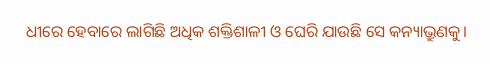ଧୀରେ ହେବାରେ ଲାଗିଛି ଅଧିକ ଶକ୍ତିଶାଳୀ ଓ ଘେରି ଯାଉଛି ସେ କନ୍ୟାଭ୍ରୁଣକୁ।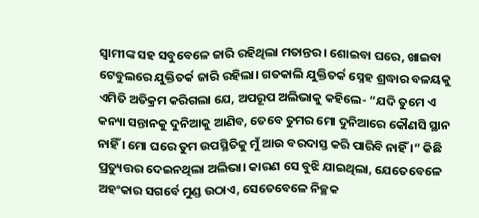ସ୍ୱାମୀଙ୍କ ସହ ସବୁବେଳେ ଜାରି ରହିଥିଲା ମତାନ୍ତର। ଶୋଇବା ଘରେ, ଖାଇବା ଟେବୁଲରେ ଯୁକ୍ତିତର୍କ ଜାରି ରହିଲା। ଗତକାଲି ଯୁକ୍ତିତର୍କ ସ୍ନେହ ଶ୍ରଦ୍ଧାର ବଳୟକୁ ଏମିତି ଅତିକ୍ରମ କରିଗଲା ଯେ, ଅପରୂପ ଅଲିଭାକୁ କହିଲେ- “ଯଦି ତୁମେ ଏ କନ୍ୟା ସନ୍ତାନକୁ ଦୁନିଆକୁ ଆଣିବ, ତେବେ ତୁମର ମୋ ଦୁନିଆରେ କୌଣସି ସ୍ଥାନ ନାହିଁ । ମୋ ଘରେ ତୁମ ଉପସ୍ଥିତିକୁ ମୁଁ ଆଉ ବରଦାସ୍ତ କରି ପାରିବି ନାହିଁ ।” କିଛି ପ୍ରତ୍ୟୁତ୍ତର ଦେଇନଥିଲା ଅଲିଭା। କାରଣ ସେ ବୁଝି ଯାଇଥିଲା, ଯେତେବେଳେ ଅହଂକାର ସଗର୍ବେ ମୁଣ୍ଡ ଉଠାଏ, ସେତେବେଳେ ନିଚ୍ଛକ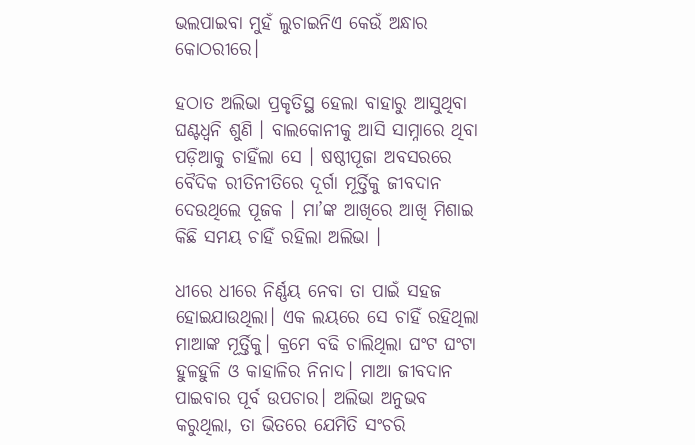ଭଲପାଇବା ମୁହଁ ଲୁଚାଇନିଏ କେଉଁ ଅନ୍ଧାର କୋଠରୀରେ।

ହଠାତ ଅଲିଭା ପ୍ରକୃତିସ୍ଥ ହେଲା ବାହାରୁ ଆସୁଥିବା ଘଣ୍ଟଧ୍ୱନି ଶୁଣି । ବାଲକୋନୀକୁ ଆସି ସାମ୍ନାରେ ଥିବା ପଡ଼ିଆକୁ ଚାହିଁଲା ସେ । ଷଷ୍ଠୀପୂଜା ଅବସରରେ ବୈଦିକ ରୀତିନୀତିରେ ଦୂର୍ଗା ମୂର୍ତ୍ତିକୁ ଜୀବଦାନ ଦେଉଥିଲେ ପୂଜକ । ମା’ଙ୍କ ଆଖିରେ ଆଖି ମିଶାଇ କିଛି ସମୟ ଚାହିଁ ରହିଲା ଅଲିଭା ।

ଧୀରେ ଧୀରେ ନିର୍ଣ୍ଣୟ ନେବା ତା ପାଇଁ ସହଜ ହୋଇଯାଉଥିଲା। ଏକ ଲୟରେ ସେ ଚାହିଁ ରହିଥିଲା ମାଆଙ୍କ ମୂର୍ତ୍ତିକୁ। କ୍ରମେ ବଢି ଚାଲିଥିଲା ଘଂଟ ଘଂଟା ହୁଳହୁଳି ଓ କାହାଳିର ନିନାଦ। ମାଆ ଜୀବଦାନ ପାଇବାର ପୂର୍ବ ଉପଚାର। ଅଲିଭା ଅନୁଭବ କରୁଥିଲା, ତା ଭିତରେ ଯେମିତି ସଂଚରି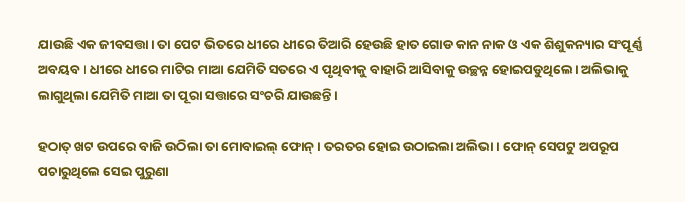ଯାଉଛି ଏକ ଜୀବସତ୍ତା। ତା ପେଟ ଭିତରେ ଧୀରେ ଧୀରେ ତିଆରି ହେଉଛି ହାତ ଗୋଡ କାନ ନାକ ଓ ଏକ ଶିଶୁକନ୍ୟାର ସଂପୂର୍ଣ୍ଣ ଅବୟବ। ଧୀରେ ଧୀରେ ମାଟିର ମାଆ ଯେମିତି ସତରେ ଏ ପୃଥିବୀକୁ ବାହାରି ଆସିବାକୁ ଉଚ୍ଛନ୍ନ ହୋଇପଡୁଥିଲେ। ଅଲିଭାକୁ ଲାଗୁଥିଲା ଯେମିତି ମାଆ ତା ପୂରା ସତ୍ତାରେ ସଂଚରି ଯାଉଛନ୍ତି।

ହଠାତ୍‌ ଖଟ ଉପରେ ବାଜି ଉଠିଲା ତା ମୋବାଇଲ୍‌ ଫୋନ୍‌। ତରତର ହୋଇ ଉଠାଇଲା ଅଲିଭା। ଫୋନ୍‌ ସେପଟୁ ଅପରୂପ ପଚାରୁଥିଲେ ସେଇ ପୁରୁଣା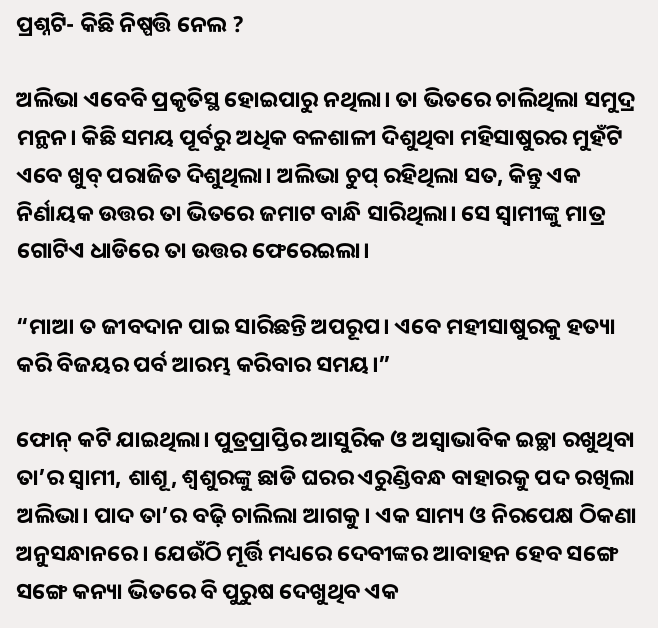ପ୍ରଶ୍ନଟି- କିଛି ନିଷ୍ପତ୍ତି ନେଲ ?

ଅଲିଭା ଏବେବି ପ୍ରକୃତିସ୍ଥ ହୋଇପାରୁ ନଥିଲା। ତା ଭିତରେ ଚାଲିଥିଲା ସମୁଦ୍ର ମନ୍ଥନ। କିଛି ସମୟ ପୂର୍ବରୁ ଅଧିକ ବଳଶାଳୀ ଦିଶୁଥିବା ମହିସାଷୁରର ମୁହଁଟି ଏବେ ଖୁବ୍‌ ପରାଜିତ ଦିଶୁଥିଲା। ଅଲିଭା ଚୁପ୍‌ ରହିଥିଲା ସତ, କିନ୍ତୁ ଏକ ନିର୍ଣାୟକ ଉତ୍ତର ତା ଭିତରେ ଜମାଟ ବାନ୍ଧି ସାରିଥିଲା। ସେ ସ୍ୱାମୀଙ୍କୁ ମାତ୍ର ଗୋଟିଏ ଧାଡିରେ ତା ଉତ୍ତର ଫେରେଇଲା।

“ମାଆ ତ ଜୀବଦାନ ପାଇ ସାରିଛନ୍ତି ଅପରୂପ। ଏବେ ମହୀସାଷୁରକୁ ହତ୍ୟା କରି ବିଜୟର ପର୍ବ ଆରମ୍ଭ କରିବାର ସମୟ।”

ଫୋନ୍‌ କଟି ଯାଇଥିଲା। ପୁତ୍ରପ୍ରାପ୍ତିର ଆସୁରିକ ଓ ଅସ୍ୱାଭାବିକ ଇଚ୍ଛା ରଖୁଥିବା ତା’ର ସ୍ଵାମୀ, ଶାଶୂ, ଶ୍ୱଶୁରଙ୍କୁ ଛାଡି ଘରର ଏରୁଣ୍ଡିବନ୍ଧ ବାହାରକୁ ପଦ ରଖିଲା ଅଲିଭା। ପାଦ ତା’ର ବଢ଼ି ଚାଲିଲା ଆଗକୁ। ଏକ ସାମ୍ୟ ଓ ନିରପେକ୍ଷ ଠିକଣା ଅନୁସନ୍ଧାନରେ। ଯେଉଁଠି ମୂର୍ତ୍ତି ମଧ୍ୟରେ ଦେବୀଙ୍କର ଆବାହନ ହେବ ସଙ୍ଗେ ସଙ୍ଗେ କନ୍ୟା ଭିତରେ ବି ପୁରୁଷ ଦେଖୁଥିବ ଏକ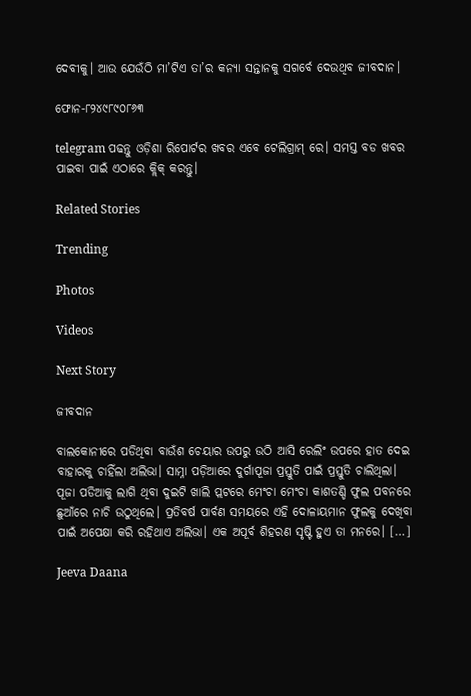ଦେବୀକୁ। ଆଉ ଯେଉଁଠି ମା’ଟିଏ ତା’ର କନ୍ୟା ସନ୍ତାନକୁ ସଗର୍ବେ ଦେଉଥିବ ଜୀବଦାନ।

ଫୋନ-୮୨୪୯୮୯୦୮୬୩

telegram ପଢନ୍ତୁ ଓଡ଼ିଶା ରିପୋର୍ଟର ଖବର ଏବେ ଟେଲିଗ୍ରାମ୍ ରେ। ସମସ୍ତ ବଡ ଖବର ପାଇବା ପାଇଁ ଏଠାରେ କ୍ଲିକ୍ କରନ୍ତୁ।

Related Stories

Trending

Photos

Videos

Next Story

ଜୀବଦାନ

ବାଲକୋନୀରେ ପଡିଥିବା ବାଉଁଶ ଚେୟାର ଉପରୁ ଉଠି ଆସି ରେଲିଂ ଉପରେ ହାତ ଦେଇ ବାହାରକୁ ଚାହିଁଲା ଅଲିଭା। ସାମ୍ନା ପଡ଼ିଆରେ ଦୁର୍ଗାପୂଜା ପ୍ରସ୍ତୁତି ପାଇଁ ପ୍ରସ୍ତୁତି ଚାଲିଥିଲା। ପୂଜା ପଡିଆକୁ ଲାଗି ଥିବା ଦୁଇଟି ଖାଲି ପ୍ଲଟରେ ମେଂଚା ମେଂଚା କାଶତଣ୍ଡି ଫୁଲ ପବନରେ ଛୁଆଁରେ ନାଚି ଉଠୁଥିଲେ। ପ୍ରତିବର୍ଷ ପାର୍ବଣ ସମୟରେ ଏହି ଦୋଳାୟମାନ ଫୁଲକୁ ଦେଖିବା ପାଇଁ ଅପେକ୍ଷା କରି ରହିଥାଏ ଅଲିଭା। ଏକ ଅପୂର୍ବ ଶିହରଣ ସୃଷ୍ଟି ହୁଏ ତା ମନରେ। […]

Jeeva Daana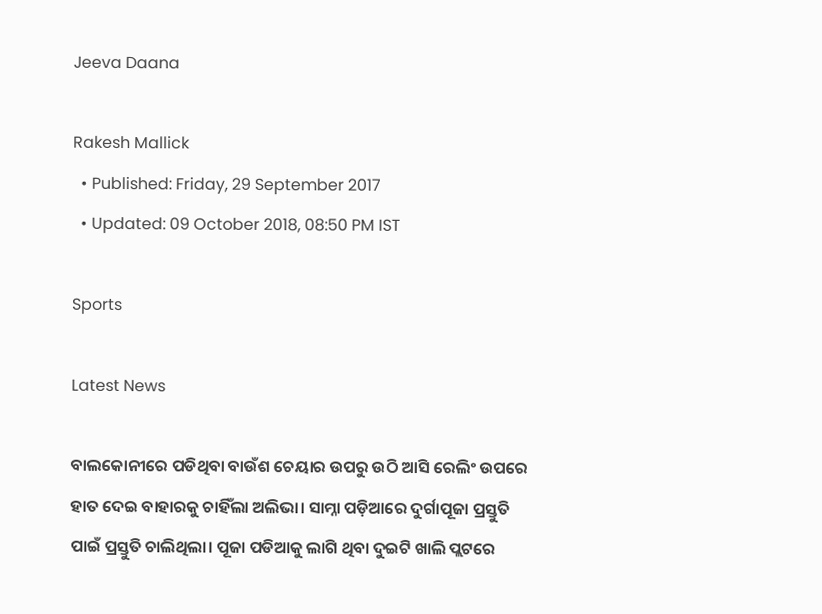Jeeva Daana

Rakesh Mallick
  • Published: Friday, 29 September 2017
  • Updated: 09 October 2018, 08:50 PM IST

Sports

Latest News

ବାଲକୋନୀରେ ପଡିଥିବା ବାଉଁଶ ଚେୟାର ଉପରୁ ଉଠି ଆସି ରେଲିଂ ଉପରେ ହାତ ଦେଇ ବାହାରକୁ ଚାହିଁଲା ଅଲିଭା। ସାମ୍ନା ପଡ଼ିଆରେ ଦୁର୍ଗାପୂଜା ପ୍ରସ୍ତୁତି ପାଇଁ ପ୍ରସ୍ତୁତି ଚାଲିଥିଲା। ପୂଜା ପଡିଆକୁ ଲାଗି ଥିବା ଦୁଇଟି ଖାଲି ପ୍ଲଟରେ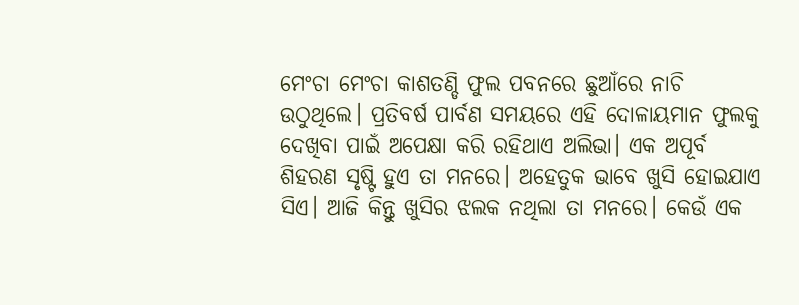ମେଂଚା ମେଂଚା କାଶତଣ୍ଡି ଫୁଲ ପବନରେ ଛୁଆଁରେ ନାଚି ଉଠୁଥିଲେ। ପ୍ରତିବର୍ଷ ପାର୍ବଣ ସମୟରେ ଏହି ଦୋଳାୟମାନ ଫୁଲକୁ ଦେଖିବା ପାଇଁ ଅପେକ୍ଷା କରି ରହିଥାଏ ଅଲିଭା। ଏକ ଅପୂର୍ବ ଶିହରଣ ସୃଷ୍ଟି ହୁଏ ତା ମନରେ। ଅହେତୁକ ଭାବେ ଖୁସି ହୋଇଯାଏ ସିଏ। ଆଜି କିନ୍ତୁ ଖୁସିର ଝଲକ ନଥିଲା ତା ମନରେ। କେଉଁ ଏକ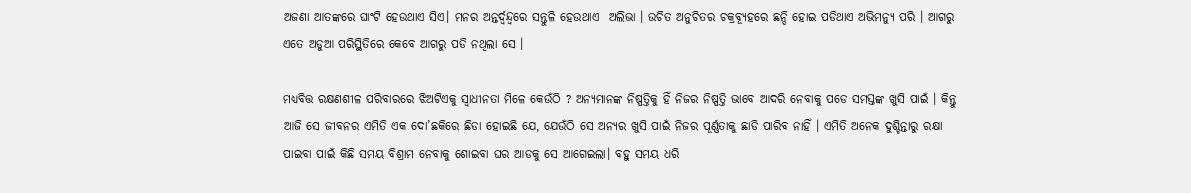ଅଜଣା ଆତଙ୍କରେ ଘାଂଟି ହେଉଥାଏ ସିଏ। ମନର ଅନ୍ତର୍ଦ୍ଵନ୍ଦ୍ୱରେ ସନ୍ତୁଳି ହେଉଥାଏ  ଅଲିଭା । ଉଚିତ ଅନୁଚିତର ଚକ୍ରବ୍ୟୂହରେ ଛନ୍ଦି ହୋଇ ପଡିଥାଏ ଅଭିମନ୍ୟୁ ପରି । ଆଗରୁ ଏତେ ଅଡୁଆ ପରିସ୍ଥିତିରେ କେବେ ଆଗରୁ ପଡି ନଥିଲା ସେ ।

ମଧ୍ୟବିତ୍ତ ରକ୍ଷଣଶୀଳ ପରିବାରରେ ଝିଅଟିଏକୁ ସ୍ଵାଧୀନତା ମିଳେ କେଉଁଠି ? ଅନ୍ୟମାନଙ୍କ ନିଷ୍ପତ୍ତିକୁ ହିଁ ନିଜର ନିଷ୍ପତ୍ତି ଭାବେ ଆଦରି ନେବାକୁ ପଡେ ସମସ୍ତଙ୍କ ଖୁସି ପାଇଁ । କିନ୍ତୁ ଆଜି ସେ ଜୀବନର ଏମିତି ଏକ ଦୋ’ଛକିରେ ଛିଡା ହୋଇଛି ଯେ, ଯେଉଁଠି ସେ ଅନ୍ୟର ଖୁସି ପାଇଁ ନିଜର ପୂର୍ଣ୍ଣତାକୁ ଛାଡି ପାରିବ ନାହିଁ । ଏମିତି ଅନେକ ଦୁଶ୍ଚିନ୍ତାରୁ ରକ୍ଷା ପାଇବା ପାଇଁ କିଛି ସମୟ ବିଶ୍ରାମ ନେବାକୁ ଶୋଇବା ଘର ଆଡକୁ ସେ ଆଗେଇଲା। ବହୁ ସମୟ ଧରି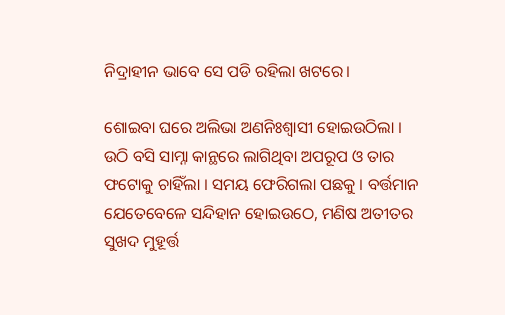ନିଦ୍ରାହୀନ ଭାବେ ସେ ପଡି ରହିଲା ଖଟରେ।

ଶୋଇବା ଘରେ ଅଲିଭା ଅଣନିଃଶ୍ୱାସୀ ହୋଇଉଠିଲା । ଉଠି ବସି ସାମ୍ନା କାନ୍ଥରେ ଲାଗିଥିବା ଅପରୂପ ଓ ତାର ଫଟୋକୁ ଚାହିଁଲା । ସମୟ ଫେରିଗଲା ପଛକୁ । ବର୍ତ୍ତମାନ ଯେତେବେଳେ ସନ୍ଦିହାନ ହୋଇଉଠେ, ମଣିଷ ଅତୀତର ସୁଖଦ ମୁହୂର୍ତ୍ତ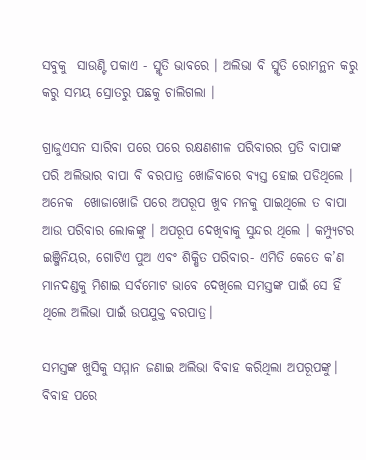ସବୁକୁ  ସାଉଣ୍ଟି ପକାଏ - ସ୍ମୃତି ଭାବରେ । ଅଲିଭା ବି ସ୍ମୃତି ରୋମନ୍ଥନ କରୁ କରୁ ସମୟ ସ୍ରୋତରୁ ପଛକୁ ଚାଲିଗଲା ।

ଗ୍ରାଜୁଏସନ ସାରିବା ପରେ ପରେ ରକ୍ଷଣଶୀଳ ପରିବାରର ପ୍ରତି ବାପାଙ୍କ ପରି ଅଲିଭାର ବାପା ବି ବରପାତ୍ର ଖୋଜିବାରେ ବ୍ୟସ୍ତ ହୋଇ ପଡିଥିଲେ । ଅନେକ  ଖୋଜାଖୋଜି ପରେ ଅପରୂପ ଖୁବ ମନକୁ ପାଇଥିଲେ ତ ବାପା ଆଉ ପରିବାର ଲୋକଙ୍କୁ । ଅପରୂପ ଦେଖିବାକୁ ସୁନ୍ଦର ଥିଲେ । କମ୍ପ୍ୟୁଟର ଇଞ୍ଜିନିୟର, ଗୋଟିଏ ପୁଅ ଏବଂ ଶିକ୍ଷିତ ପରିବାର- ଏମିତି କେତେ କ’ଣ ମାନଦଣ୍ଡକୁ ମିଶାଇ ସର୍ବମୋଟ ଭାବେ ଦେଖିଲେ ସମସ୍ତଙ୍କ ପାଇଁ ସେ ହିଁ ଥିଲେ ଅଲିଭା ପାଇଁ ଉପଯୁକ୍ତ ବରପାତ୍ର।

ସମସ୍ତଙ୍କ ଖୁସିକୁ ସମ୍ମାନ ଜଣାଇ ଅଲିଭା ବିବାହ କରିଥିଲା ଅପରୂପଙ୍କୁ। ବିବାହ ପରେ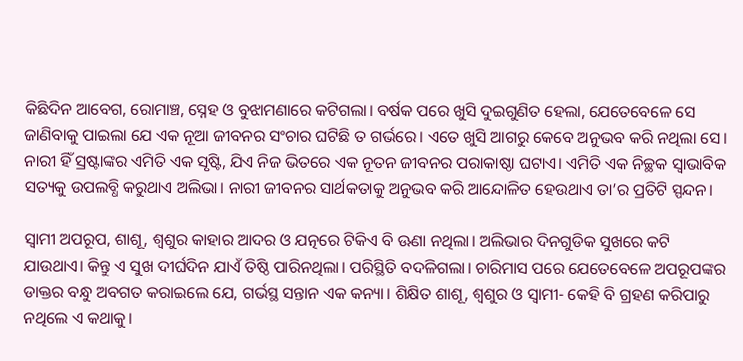କିଛିଦିନ ଆବେଗ, ରୋମାଞ୍ଚ, ସ୍ନେହ ଓ ବୁଝାମଣାରେ କଟିଗଲା। ବର୍ଷକ ପରେ ଖୁସି ଦୁଇଗୁଣିତ ହେଲା, ଯେତେବେଳେ ସେ ଜାଣିବାକୁ ପାଇଲା ଯେ ଏକ ନୂଆ ଜୀବନର ସଂଚାର ଘଟିଛି ତ ଗର୍ଭରେ। ଏତେ ଖୁସି ଆଗରୁ କେବେ ଅନୁଭବ କରି ନଥିଲା ସେ। ନାରୀ ହିଁ ସ୍ରଷ୍ଟାଙ୍କର ଏମିତି ଏକ ସୃଷ୍ଟି, ଯିଏ ନିଜ ଭିତରେ ଏକ ନୂତନ ଜୀବନର ପରାକାଷ୍ଠା ଘଟାଏ। ଏମିତି ଏକ ନିଚ୍ଛକ ସ୍ଵାଭାବିକ ସତ୍ୟକୁ ଉପଲବ୍ଧି କରୁଥାଏ ଅଲିଭା। ନାରୀ ଜୀବନର ସାର୍ଥକତାକୁ ଅନୁଭବ କରି ଆନ୍ଦୋଳିତ ହେଉଥାଏ ତା’ର ପ୍ରତିଟି ସ୍ପନ୍ଦନ।

ସ୍ବାମୀ ଅପରୂପ, ଶାଶୂ, ଶ୍ଵଶୁର କାହାର ଆଦର ଓ ଯତ୍ନରେ ଟିକିଏ ବି ଊଣା ନଥିଲା। ଅଲିଭାର ଦିନଗୁଡିକ ସୁଖରେ କଟି ଯାଉଥାଏ। କିନ୍ତୁ ଏ ସୁଖ ଦୀର୍ଘଦିନ ଯାଏଁ ତିଷ୍ଠି ପାରିନଥିଲା। ପରିସ୍ଥିତି ବଦଳିଗଲା। ଚାରିମାସ ପରେ ଯେତେବେଳେ ଅପରୂପଙ୍କର ଡାକ୍ତର ବନ୍ଧୁ ଅବଗତ କରାଇଲେ ଯେ, ଗର୍ଭସ୍ଥ ସନ୍ତାନ ଏକ କନ୍ୟା। ଶିକ୍ଷିତ ଶାଶୂ, ଶ୍ଵଶୁର ଓ ସ୍ଵାମୀ- କେହି ବି ଗ୍ରହଣ କରିପାରୁ ନଥିଲେ ଏ କଥାକୁ।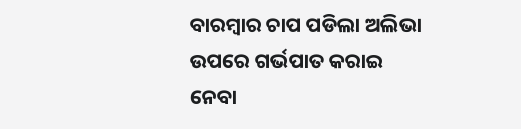ବାରମ୍ବାର ଚାପ ପଡିଲା ଅଲିଭା ଉପରେ ଗର୍ଭପାତ କରାଇ ନେବା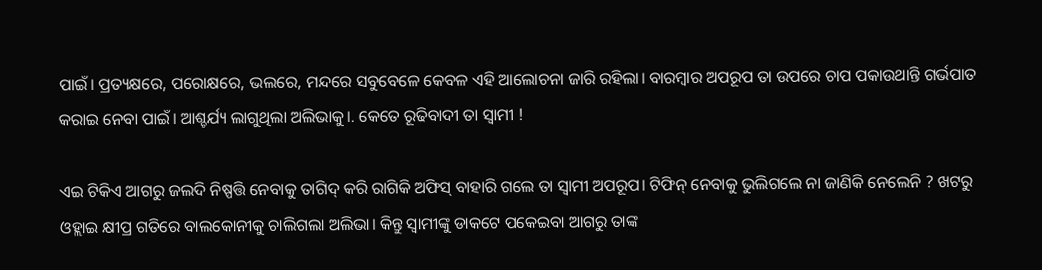ପାଇଁ। ପ୍ରତ୍ୟକ୍ଷରେ, ପରୋକ୍ଷରେ, ଭଲରେ, ମନ୍ଦରେ ସବୁବେଳେ କେବଳ ଏହି ଆଲୋଚନା ଜାରି ରହିଲା। ବାରମ୍ବାର ଅପରୂପ ତା ଉପରେ ଚାପ ପକାଉଥାନ୍ତି ଗର୍ଭପାତ କରାଇ ନେବା ପାଇଁ। ଆଶ୍ଚର୍ଯ୍ୟ ଲାଗୁଥିଲା ଅଲିଭାକୁ।. କେତେ ରୂଢିବାଦୀ ତା ସ୍ଵାମୀ !

ଏଇ ଟିକିଏ ଆଗରୁ ଜଲଦି ନିଷ୍ପତ୍ତି ନେବାକୁ ତାଗିଦ୍ କରି ରାଗିକି ଅଫିସ୍ ବାହାରି ଗଲେ ତା ସ୍ୱାମୀ ଅପରୂପ। ଟିଫିନ୍ ନେବାକୁ ଭୁଲିଗଲେ ନା ଜାଣିକି ନେଲେନି ? ଖଟରୁ ଓହ୍ଲାଇ କ୍ଷୀପ୍ର ଗତିରେ ବାଲକୋନୀକୁ ଚାଲିଗଲା ଅଲିଭା। କିନ୍ତୁ ସ୍ୱାମୀଙ୍କୁ ଡାକଟେ ପକେଇବା ଆଗରୁ ତାଙ୍କ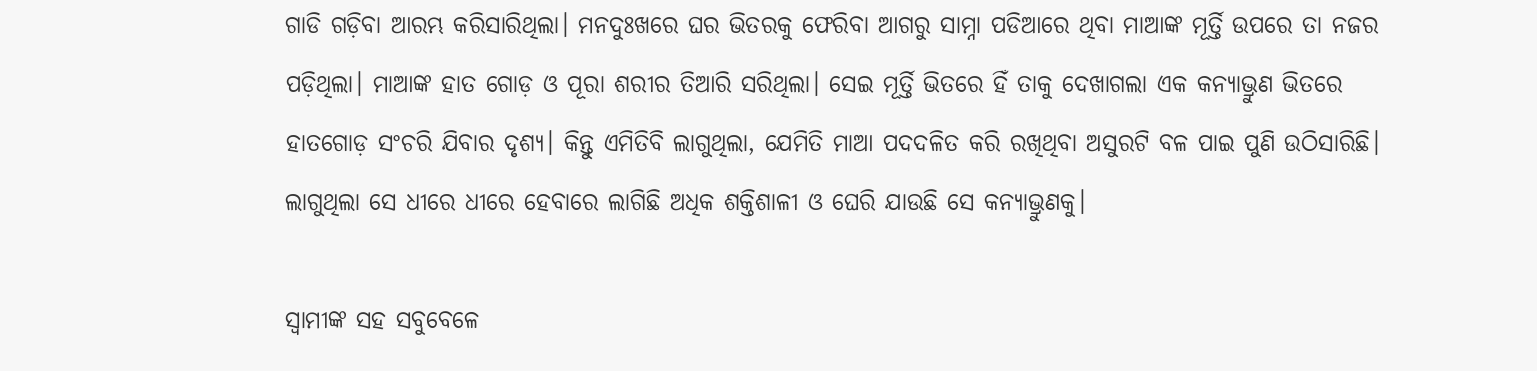ଗାଡି ଗଡ଼ିବା ଆରମ୍ଭ କରିସାରିଥିଲା। ମନଦୁଃଖରେ ଘର ଭିତରକୁ ଫେରିବା ଆଗରୁ ସାମ୍ନା ପଡିଆରେ ଥିବା ମାଆଙ୍କ ମୂର୍ତ୍ତି ଉପରେ ତା ନଜର ପଡ଼ିଥିଲା। ମାଆଙ୍କ ହାତ ଗୋଡ଼ ଓ ପୂରା ଶରୀର ତିଆରି ସରିଥିଲା। ସେଇ ମୂର୍ତ୍ତି ଭିତରେ ହିଁ ତାକୁ ଦେଖାଗଲା ଏକ କନ୍ୟାଭ୍ରୁଣ ଭିତରେ ହାତଗୋଡ଼ ସଂଚରି ଯିବାର ଦୃଶ୍ୟ। କିନ୍ତୁ ଏମିତିବି ଲାଗୁଥିଲା, ଯେମିତି ମାଆ ପଦଦଳିତ କରି ରଖିଥିବା ଅସୁରଟି ବଳ ପାଇ ପୁଣି ଉଠିସାରିଛି। ଲାଗୁଥିଲା ସେ ଧୀରେ ଧୀରେ ହେବାରେ ଲାଗିଛି ଅଧିକ ଶକ୍ତିଶାଳୀ ଓ ଘେରି ଯାଉଛି ସେ କନ୍ୟାଭ୍ରୁଣକୁ।

ସ୍ୱାମୀଙ୍କ ସହ ସବୁବେଳେ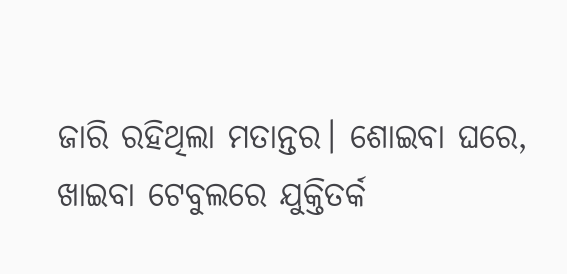ଜାରି ରହିଥିଲା ମତାନ୍ତର। ଶୋଇବା ଘରେ, ଖାଇବା ଟେବୁଲରେ ଯୁକ୍ତିତର୍କ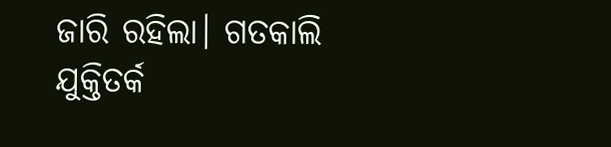ଜାରି ରହିଲା। ଗତକାଲି ଯୁକ୍ତିତର୍କ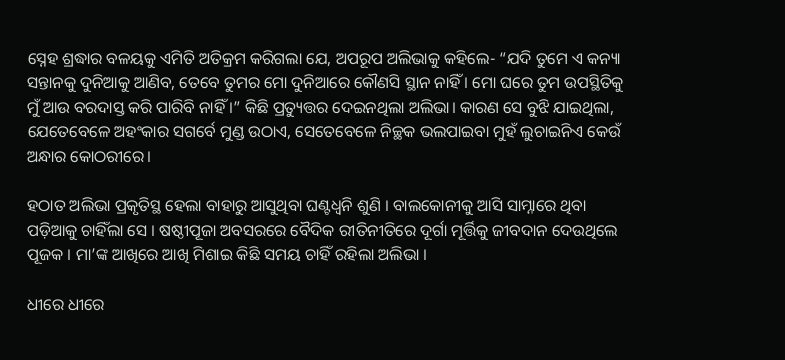ସ୍ନେହ ଶ୍ରଦ୍ଧାର ବଳୟକୁ ଏମିତି ଅତିକ୍ରମ କରିଗଲା ଯେ, ଅପରୂପ ଅଲିଭାକୁ କହିଲେ- “ଯଦି ତୁମେ ଏ କନ୍ୟା ସନ୍ତାନକୁ ଦୁନିଆକୁ ଆଣିବ, ତେବେ ତୁମର ମୋ ଦୁନିଆରେ କୌଣସି ସ୍ଥାନ ନାହିଁ । ମୋ ଘରେ ତୁମ ଉପସ୍ଥିତିକୁ ମୁଁ ଆଉ ବରଦାସ୍ତ କରି ପାରିବି ନାହିଁ ।” କିଛି ପ୍ରତ୍ୟୁତ୍ତର ଦେଇନଥିଲା ଅଲିଭା। କାରଣ ସେ ବୁଝି ଯାଇଥିଲା, ଯେତେବେଳେ ଅହଂକାର ସଗର୍ବେ ମୁଣ୍ଡ ଉଠାଏ, ସେତେବେଳେ ନିଚ୍ଛକ ଭଲପାଇବା ମୁହଁ ଲୁଚାଇନିଏ କେଉଁ ଅନ୍ଧାର କୋଠରୀରେ।

ହଠାତ ଅଲିଭା ପ୍ରକୃତିସ୍ଥ ହେଲା ବାହାରୁ ଆସୁଥିବା ଘଣ୍ଟଧ୍ୱନି ଶୁଣି । ବାଲକୋନୀକୁ ଆସି ସାମ୍ନାରେ ଥିବା ପଡ଼ିଆକୁ ଚାହିଁଲା ସେ । ଷଷ୍ଠୀପୂଜା ଅବସରରେ ବୈଦିକ ରୀତିନୀତିରେ ଦୂର୍ଗା ମୂର୍ତ୍ତିକୁ ଜୀବଦାନ ଦେଉଥିଲେ ପୂଜକ । ମା’ଙ୍କ ଆଖିରେ ଆଖି ମିଶାଇ କିଛି ସମୟ ଚାହିଁ ରହିଲା ଅଲିଭା ।

ଧୀରେ ଧୀରେ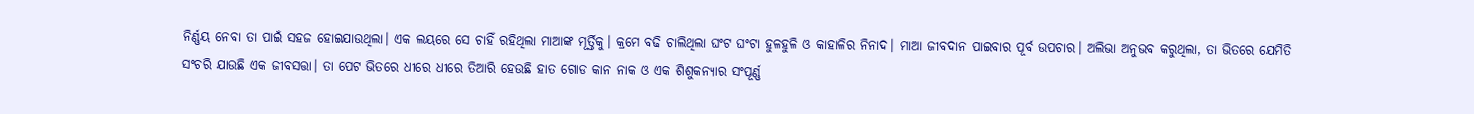ନିର୍ଣ୍ଣୟ ନେବା ତା ପାଇଁ ସହଜ ହୋଇଯାଉଥିଲା। ଏକ ଲୟରେ ସେ ଚାହିଁ ରହିଥିଲା ମାଆଙ୍କ ମୂର୍ତ୍ତିକୁ। କ୍ରମେ ବଢି ଚାଲିଥିଲା ଘଂଟ ଘଂଟା ହୁଳହୁଳି ଓ କାହାଳିର ନିନାଦ। ମାଆ ଜୀବଦାନ ପାଇବାର ପୂର୍ବ ଉପଚାର। ଅଲିଭା ଅନୁଭବ କରୁଥିଲା, ତା ଭିତରେ ଯେମିତି ସଂଚରି ଯାଉଛି ଏକ ଜୀବସତ୍ତା। ତା ପେଟ ଭିତରେ ଧୀରେ ଧୀରେ ତିଆରି ହେଉଛି ହାତ ଗୋଡ କାନ ନାକ ଓ ଏକ ଶିଶୁକନ୍ୟାର ସଂପୂର୍ଣ୍ଣ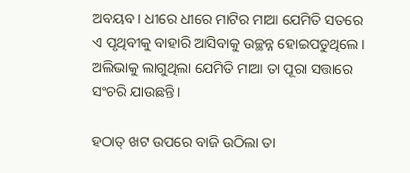ଅବୟବ। ଧୀରେ ଧୀରେ ମାଟିର ମାଆ ଯେମିତି ସତରେ ଏ ପୃଥିବୀକୁ ବାହାରି ଆସିବାକୁ ଉଚ୍ଛନ୍ନ ହୋଇପଡୁଥିଲେ। ଅଲିଭାକୁ ଲାଗୁଥିଲା ଯେମିତି ମାଆ ତା ପୂରା ସତ୍ତାରେ ସଂଚରି ଯାଉଛନ୍ତି।

ହଠାତ୍‌ ଖଟ ଉପରେ ବାଜି ଉଠିଲା ତା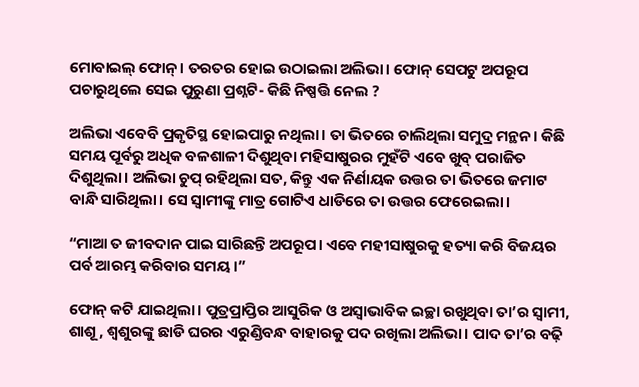ମୋବାଇଲ୍‌ ଫୋନ୍‌। ତରତର ହୋଇ ଉଠାଇଲା ଅଲିଭା। ଫୋନ୍‌ ସେପଟୁ ଅପରୂପ ପଚାରୁଥିଲେ ସେଇ ପୁରୁଣା ପ୍ରଶ୍ନଟି- କିଛି ନିଷ୍ପତ୍ତି ନେଲ ?

ଅଲିଭା ଏବେବି ପ୍ରକୃତିସ୍ଥ ହୋଇପାରୁ ନଥିଲା। ତା ଭିତରେ ଚାଲିଥିଲା ସମୁଦ୍ର ମନ୍ଥନ। କିଛି ସମୟ ପୂର୍ବରୁ ଅଧିକ ବଳଶାଳୀ ଦିଶୁଥିବା ମହିସାଷୁରର ମୁହଁଟି ଏବେ ଖୁବ୍‌ ପରାଜିତ ଦିଶୁଥିଲା। ଅଲିଭା ଚୁପ୍‌ ରହିଥିଲା ସତ, କିନ୍ତୁ ଏକ ନିର୍ଣାୟକ ଉତ୍ତର ତା ଭିତରେ ଜମାଟ ବାନ୍ଧି ସାରିଥିଲା। ସେ ସ୍ୱାମୀଙ୍କୁ ମାତ୍ର ଗୋଟିଏ ଧାଡିରେ ତା ଉତ୍ତର ଫେରେଇଲା।

“ମାଆ ତ ଜୀବଦାନ ପାଇ ସାରିଛନ୍ତି ଅପରୂପ। ଏବେ ମହୀସାଷୁରକୁ ହତ୍ୟା କରି ବିଜୟର ପର୍ବ ଆରମ୍ଭ କରିବାର ସମୟ।”

ଫୋନ୍‌ କଟି ଯାଇଥିଲା। ପୁତ୍ରପ୍ରାପ୍ତିର ଆସୁରିକ ଓ ଅସ୍ୱାଭାବିକ ଇଚ୍ଛା ରଖୁଥିବା ତା’ର ସ୍ଵାମୀ, ଶାଶୂ, ଶ୍ୱଶୁରଙ୍କୁ ଛାଡି ଘରର ଏରୁଣ୍ଡିବନ୍ଧ ବାହାରକୁ ପଦ ରଖିଲା ଅଲିଭା। ପାଦ ତା’ର ବଢ଼ି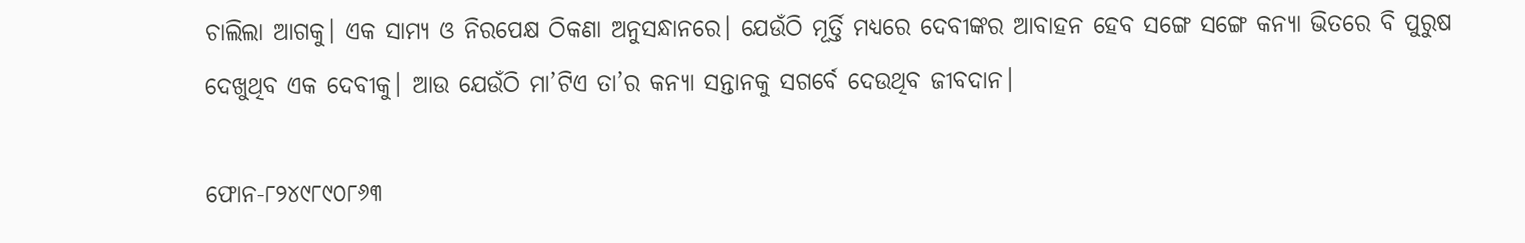ଚାଲିଲା ଆଗକୁ। ଏକ ସାମ୍ୟ ଓ ନିରପେକ୍ଷ ଠିକଣା ଅନୁସନ୍ଧାନରେ। ଯେଉଁଠି ମୂର୍ତ୍ତି ମଧ୍ୟରେ ଦେବୀଙ୍କର ଆବାହନ ହେବ ସଙ୍ଗେ ସଙ୍ଗେ କନ୍ୟା ଭିତରେ ବି ପୁରୁଷ ଦେଖୁଥିବ ଏକ ଦେବୀକୁ। ଆଉ ଯେଉଁଠି ମା’ଟିଏ ତା’ର କନ୍ୟା ସନ୍ତାନକୁ ସଗର୍ବେ ଦେଉଥିବ ଜୀବଦାନ।

ଫୋନ-୮୨୪୯୮୯୦୮୬୩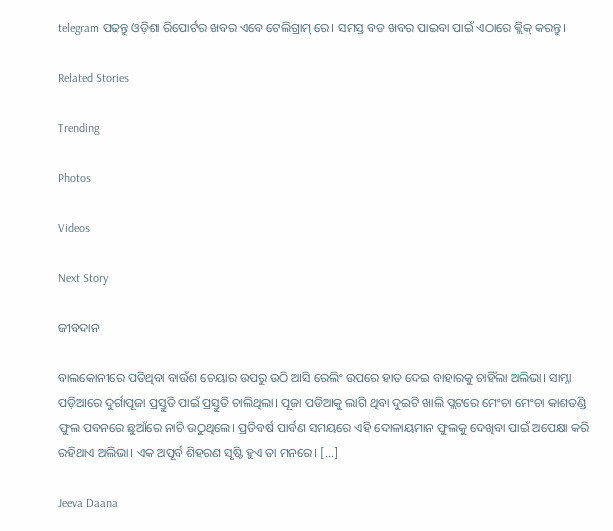telegram ପଢନ୍ତୁ ଓଡ଼ିଶା ରିପୋର୍ଟର ଖବର ଏବେ ଟେଲିଗ୍ରାମ୍ ରେ। ସମସ୍ତ ବଡ ଖବର ପାଇବା ପାଇଁ ଏଠାରେ କ୍ଲିକ୍ କରନ୍ତୁ।

Related Stories

Trending

Photos

Videos

Next Story

ଜୀବଦାନ

ବାଲକୋନୀରେ ପଡିଥିବା ବାଉଁଶ ଚେୟାର ଉପରୁ ଉଠି ଆସି ରେଲିଂ ଉପରେ ହାତ ଦେଇ ବାହାରକୁ ଚାହିଁଲା ଅଲିଭା। ସାମ୍ନା ପଡ଼ିଆରେ ଦୁର୍ଗାପୂଜା ପ୍ରସ୍ତୁତି ପାଇଁ ପ୍ରସ୍ତୁତି ଚାଲିଥିଲା। ପୂଜା ପଡିଆକୁ ଲାଗି ଥିବା ଦୁଇଟି ଖାଲି ପ୍ଲଟରେ ମେଂଚା ମେଂଚା କାଶତଣ୍ଡି ଫୁଲ ପବନରେ ଛୁଆଁରେ ନାଚି ଉଠୁଥିଲେ। ପ୍ରତିବର୍ଷ ପାର୍ବଣ ସମୟରେ ଏହି ଦୋଳାୟମାନ ଫୁଲକୁ ଦେଖିବା ପାଇଁ ଅପେକ୍ଷା କରି ରହିଥାଏ ଅଲିଭା। ଏକ ଅପୂର୍ବ ଶିହରଣ ସୃଷ୍ଟି ହୁଏ ତା ମନରେ। […]

Jeeva Daana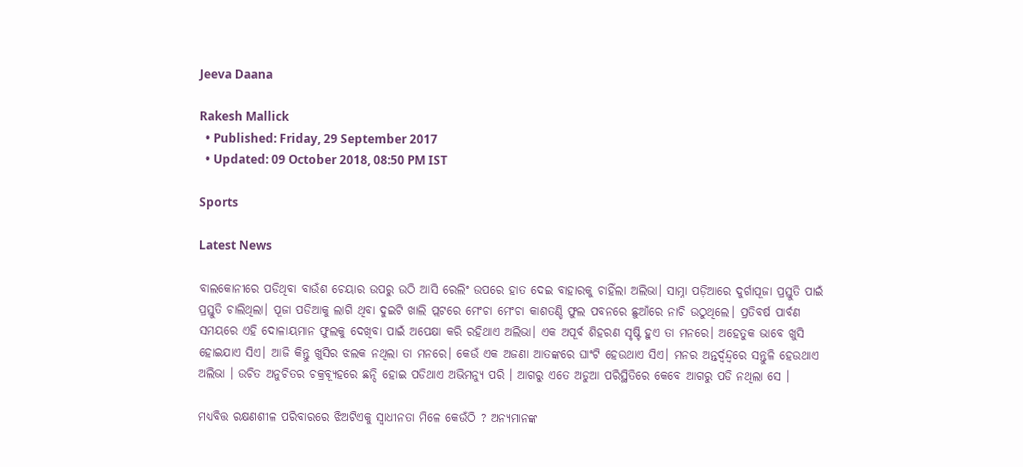Jeeva Daana

Rakesh Mallick
  • Published: Friday, 29 September 2017
  • Updated: 09 October 2018, 08:50 PM IST

Sports

Latest News

ବାଲକୋନୀରେ ପଡିଥିବା ବାଉଁଶ ଚେୟାର ଉପରୁ ଉଠି ଆସି ରେଲିଂ ଉପରେ ହାତ ଦେଇ ବାହାରକୁ ଚାହିଁଲା ଅଲିଭା। ସାମ୍ନା ପଡ଼ିଆରେ ଦୁର୍ଗାପୂଜା ପ୍ରସ୍ତୁତି ପାଇଁ ପ୍ରସ୍ତୁତି ଚାଲିଥିଲା। ପୂଜା ପଡିଆକୁ ଲାଗି ଥିବା ଦୁଇଟି ଖାଲି ପ୍ଲଟରେ ମେଂଚା ମେଂଚା କାଶତଣ୍ଡି ଫୁଲ ପବନରେ ଛୁଆଁରେ ନାଚି ଉଠୁଥିଲେ। ପ୍ରତିବର୍ଷ ପାର୍ବଣ ସମୟରେ ଏହି ଦୋଳାୟମାନ ଫୁଲକୁ ଦେଖିବା ପାଇଁ ଅପେକ୍ଷା କରି ରହିଥାଏ ଅଲିଭା। ଏକ ଅପୂର୍ବ ଶିହରଣ ସୃଷ୍ଟି ହୁଏ ତା ମନରେ। ଅହେତୁକ ଭାବେ ଖୁସି ହୋଇଯାଏ ସିଏ। ଆଜି କିନ୍ତୁ ଖୁସିର ଝଲକ ନଥିଲା ତା ମନରେ। କେଉଁ ଏକ ଅଜଣା ଆତଙ୍କରେ ଘାଂଟି ହେଉଥାଏ ସିଏ। ମନର ଅନ୍ତର୍ଦ୍ଵନ୍ଦ୍ୱରେ ସନ୍ତୁଳି ହେଉଥାଏ  ଅଲିଭା । ଉଚିତ ଅନୁଚିତର ଚକ୍ରବ୍ୟୂହରେ ଛନ୍ଦି ହୋଇ ପଡିଥାଏ ଅଭିମନ୍ୟୁ ପରି । ଆଗରୁ ଏତେ ଅଡୁଆ ପରିସ୍ଥିତିରେ କେବେ ଆଗରୁ ପଡି ନଥିଲା ସେ ।

ମଧ୍ୟବିତ୍ତ ରକ୍ଷଣଶୀଳ ପରିବାରରେ ଝିଅଟିଏକୁ ସ୍ଵାଧୀନତା ମିଳେ କେଉଁଠି ? ଅନ୍ୟମାନଙ୍କ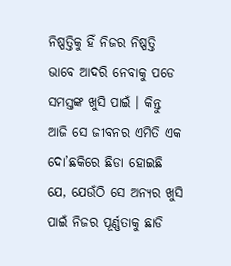ନିଷ୍ପତ୍ତିକୁ ହିଁ ନିଜର ନିଷ୍ପତ୍ତି ଭାବେ ଆଦରି ନେବାକୁ ପଡେ ସମସ୍ତଙ୍କ ଖୁସି ପାଇଁ । କିନ୍ତୁ ଆଜି ସେ ଜୀବନର ଏମିତି ଏକ ଦୋ’ଛକିରେ ଛିଡା ହୋଇଛି ଯେ, ଯେଉଁଠି ସେ ଅନ୍ୟର ଖୁସି ପାଇଁ ନିଜର ପୂର୍ଣ୍ଣତାକୁ ଛାଡି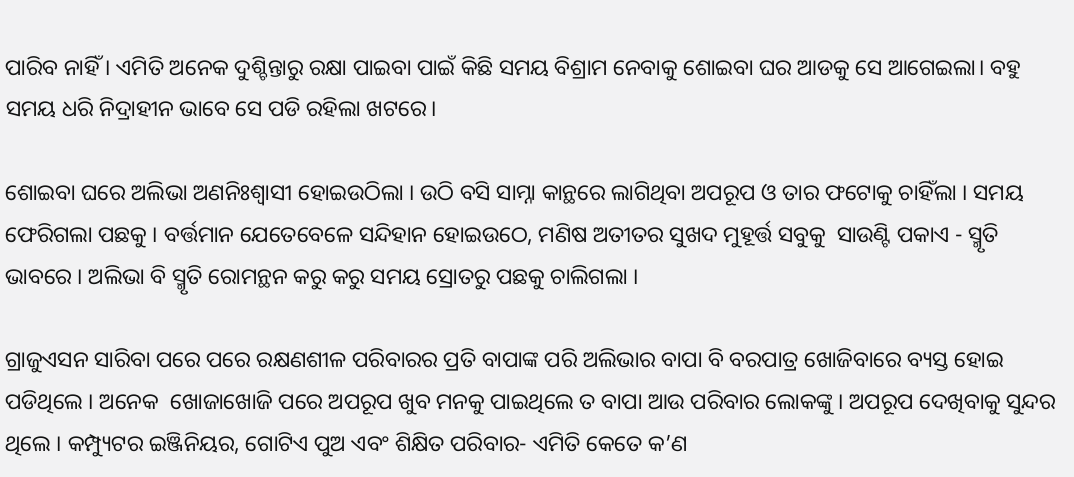ପାରିବ ନାହିଁ । ଏମିତି ଅନେକ ଦୁଶ୍ଚିନ୍ତାରୁ ରକ୍ଷା ପାଇବା ପାଇଁ କିଛି ସମୟ ବିଶ୍ରାମ ନେବାକୁ ଶୋଇବା ଘର ଆଡକୁ ସେ ଆଗେଇଲା। ବହୁ ସମୟ ଧରି ନିଦ୍ରାହୀନ ଭାବେ ସେ ପଡି ରହିଲା ଖଟରେ।

ଶୋଇବା ଘରେ ଅଲିଭା ଅଣନିଃଶ୍ୱାସୀ ହୋଇଉଠିଲା । ଉଠି ବସି ସାମ୍ନା କାନ୍ଥରେ ଲାଗିଥିବା ଅପରୂପ ଓ ତାର ଫଟୋକୁ ଚାହିଁଲା । ସମୟ ଫେରିଗଲା ପଛକୁ । ବର୍ତ୍ତମାନ ଯେତେବେଳେ ସନ୍ଦିହାନ ହୋଇଉଠେ, ମଣିଷ ଅତୀତର ସୁଖଦ ମୁହୂର୍ତ୍ତ ସବୁକୁ  ସାଉଣ୍ଟି ପକାଏ - ସ୍ମୃତି ଭାବରେ । ଅଲିଭା ବି ସ୍ମୃତି ରୋମନ୍ଥନ କରୁ କରୁ ସମୟ ସ୍ରୋତରୁ ପଛକୁ ଚାଲିଗଲା ।

ଗ୍ରାଜୁଏସନ ସାରିବା ପରେ ପରେ ରକ୍ଷଣଶୀଳ ପରିବାରର ପ୍ରତି ବାପାଙ୍କ ପରି ଅଲିଭାର ବାପା ବି ବରପାତ୍ର ଖୋଜିବାରେ ବ୍ୟସ୍ତ ହୋଇ ପଡିଥିଲେ । ଅନେକ  ଖୋଜାଖୋଜି ପରେ ଅପରୂପ ଖୁବ ମନକୁ ପାଇଥିଲେ ତ ବାପା ଆଉ ପରିବାର ଲୋକଙ୍କୁ । ଅପରୂପ ଦେଖିବାକୁ ସୁନ୍ଦର ଥିଲେ । କମ୍ପ୍ୟୁଟର ଇଞ୍ଜିନିୟର, ଗୋଟିଏ ପୁଅ ଏବଂ ଶିକ୍ଷିତ ପରିବାର- ଏମିତି କେତେ କ’ଣ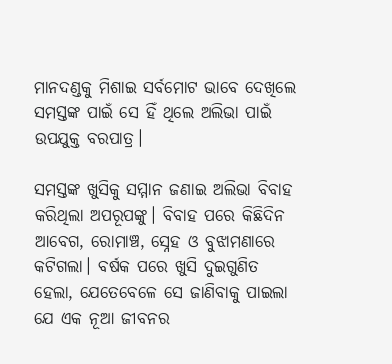ମାନଦଣ୍ଡକୁ ମିଶାଇ ସର୍ବମୋଟ ଭାବେ ଦେଖିଲେ ସମସ୍ତଙ୍କ ପାଇଁ ସେ ହିଁ ଥିଲେ ଅଲିଭା ପାଇଁ ଉପଯୁକ୍ତ ବରପାତ୍ର।

ସମସ୍ତଙ୍କ ଖୁସିକୁ ସମ୍ମାନ ଜଣାଇ ଅଲିଭା ବିବାହ କରିଥିଲା ଅପରୂପଙ୍କୁ। ବିବାହ ପରେ କିଛିଦିନ ଆବେଗ, ରୋମାଞ୍ଚ, ସ୍ନେହ ଓ ବୁଝାମଣାରେ କଟିଗଲା। ବର୍ଷକ ପରେ ଖୁସି ଦୁଇଗୁଣିତ ହେଲା, ଯେତେବେଳେ ସେ ଜାଣିବାକୁ ପାଇଲା ଯେ ଏକ ନୂଆ ଜୀବନର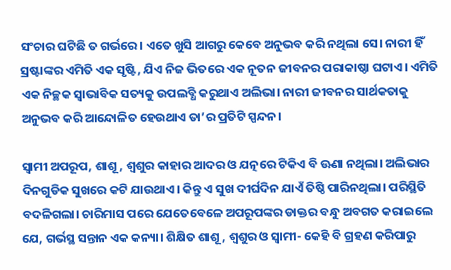ସଂଚାର ଘଟିଛି ତ ଗର୍ଭରେ। ଏତେ ଖୁସି ଆଗରୁ କେବେ ଅନୁଭବ କରି ନଥିଲା ସେ। ନାରୀ ହିଁ ସ୍ରଷ୍ଟାଙ୍କର ଏମିତି ଏକ ସୃଷ୍ଟି, ଯିଏ ନିଜ ଭିତରେ ଏକ ନୂତନ ଜୀବନର ପରାକାଷ୍ଠା ଘଟାଏ। ଏମିତି ଏକ ନିଚ୍ଛକ ସ୍ଵାଭାବିକ ସତ୍ୟକୁ ଉପଲବ୍ଧି କରୁଥାଏ ଅଲିଭା। ନାରୀ ଜୀବନର ସାର୍ଥକତାକୁ ଅନୁଭବ କରି ଆନ୍ଦୋଳିତ ହେଉଥାଏ ତା’ର ପ୍ରତିଟି ସ୍ପନ୍ଦନ।

ସ୍ବାମୀ ଅପରୂପ, ଶାଶୂ, ଶ୍ଵଶୁର କାହାର ଆଦର ଓ ଯତ୍ନରେ ଟିକିଏ ବି ଊଣା ନଥିଲା। ଅଲିଭାର ଦିନଗୁଡିକ ସୁଖରେ କଟି ଯାଉଥାଏ। କିନ୍ତୁ ଏ ସୁଖ ଦୀର୍ଘଦିନ ଯାଏଁ ତିଷ୍ଠି ପାରିନଥିଲା। ପରିସ୍ଥିତି ବଦଳିଗଲା। ଚାରିମାସ ପରେ ଯେତେବେଳେ ଅପରୂପଙ୍କର ଡାକ୍ତର ବନ୍ଧୁ ଅବଗତ କରାଇଲେ ଯେ, ଗର୍ଭସ୍ଥ ସନ୍ତାନ ଏକ କନ୍ୟା। ଶିକ୍ଷିତ ଶାଶୂ, ଶ୍ଵଶୁର ଓ ସ୍ଵାମୀ- କେହି ବି ଗ୍ରହଣ କରିପାରୁ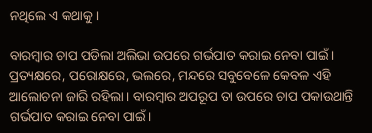ନଥିଲେ ଏ କଥାକୁ।

ବାରମ୍ବାର ଚାପ ପଡିଲା ଅଲିଭା ଉପରେ ଗର୍ଭପାତ କରାଇ ନେବା ପାଇଁ। ପ୍ରତ୍ୟକ୍ଷରେ, ପରୋକ୍ଷରେ, ଭଲରେ, ମନ୍ଦରେ ସବୁବେଳେ କେବଳ ଏହି ଆଲୋଚନା ଜାରି ରହିଲା। ବାରମ୍ବାର ଅପରୂପ ତା ଉପରେ ଚାପ ପକାଉଥାନ୍ତି ଗର୍ଭପାତ କରାଇ ନେବା ପାଇଁ।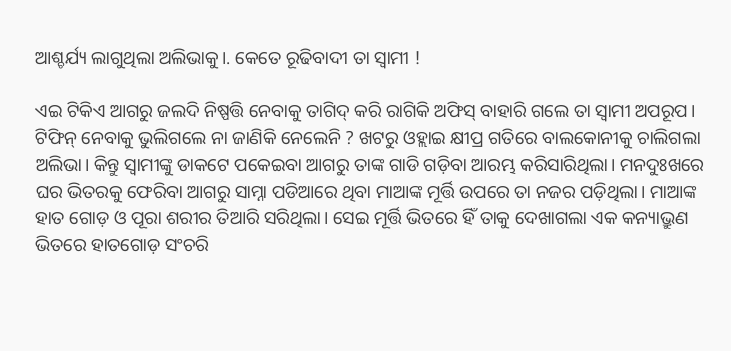ଆଶ୍ଚର୍ଯ୍ୟ ଲାଗୁଥିଲା ଅଲିଭାକୁ।. କେତେ ରୂଢିବାଦୀ ତା ସ୍ଵାମୀ !

ଏଇ ଟିକିଏ ଆଗରୁ ଜଲଦି ନିଷ୍ପତ୍ତି ନେବାକୁ ତାଗିଦ୍ କରି ରାଗିକି ଅଫିସ୍ ବାହାରି ଗଲେ ତା ସ୍ୱାମୀ ଅପରୂପ। ଟିଫିନ୍ ନେବାକୁ ଭୁଲିଗଲେ ନା ଜାଣିକି ନେଲେନି ? ଖଟରୁ ଓହ୍ଲାଇ କ୍ଷୀପ୍ର ଗତିରେ ବାଲକୋନୀକୁ ଚାଲିଗଲା ଅଲିଭା। କିନ୍ତୁ ସ୍ୱାମୀଙ୍କୁ ଡାକଟେ ପକେଇବା ଆଗରୁ ତାଙ୍କ ଗାଡି ଗଡ଼ିବା ଆରମ୍ଭ କରିସାରିଥିଲା। ମନଦୁଃଖରେ ଘର ଭିତରକୁ ଫେରିବା ଆଗରୁ ସାମ୍ନା ପଡିଆରେ ଥିବା ମାଆଙ୍କ ମୂର୍ତ୍ତି ଉପରେ ତା ନଜର ପଡ଼ିଥିଲା। ମାଆଙ୍କ ହାତ ଗୋଡ଼ ଓ ପୂରା ଶରୀର ତିଆରି ସରିଥିଲା। ସେଇ ମୂର୍ତ୍ତି ଭିତରେ ହିଁ ତାକୁ ଦେଖାଗଲା ଏକ କନ୍ୟାଭ୍ରୁଣ ଭିତରେ ହାତଗୋଡ଼ ସଂଚରି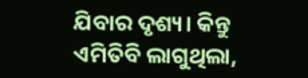ଯିବାର ଦୃଶ୍ୟ। କିନ୍ତୁ ଏମିତିବି ଲାଗୁଥିଲା,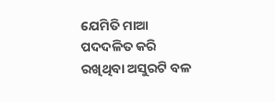ଯେମିତି ମାଆ ପଦଦଳିତ କରି ରଖିଥିବା ଅସୁରଟି ବଳ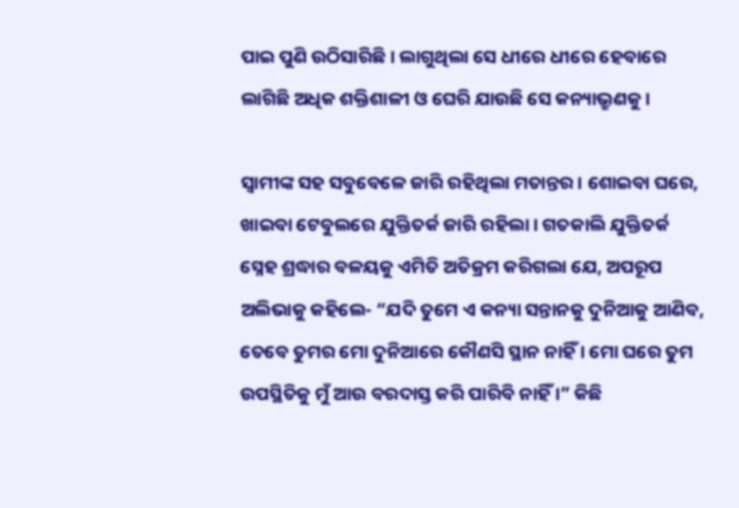ପାଇ ପୁଣି ଉଠିସାରିଛି। ଲାଗୁଥିଲା ସେ ଧୀରେ ଧୀରେ ହେବାରେ ଲାଗିଛି ଅଧିକ ଶକ୍ତିଶାଳୀ ଓ ଘେରି ଯାଉଛି ସେ କନ୍ୟାଭ୍ରୁଣକୁ।

ସ୍ୱାମୀଙ୍କ ସହ ସବୁବେଳେ ଜାରି ରହିଥିଲା ମତାନ୍ତର। ଶୋଇବା ଘରେ, ଖାଇବା ଟେବୁଲରେ ଯୁକ୍ତିତର୍କ ଜାରି ରହିଲା। ଗତକାଲି ଯୁକ୍ତିତର୍କ ସ୍ନେହ ଶ୍ରଦ୍ଧାର ବଳୟକୁ ଏମିତି ଅତିକ୍ରମ କରିଗଲା ଯେ, ଅପରୂପ ଅଲିଭାକୁ କହିଲେ- “ଯଦି ତୁମେ ଏ କନ୍ୟା ସନ୍ତାନକୁ ଦୁନିଆକୁ ଆଣିବ, ତେବେ ତୁମର ମୋ ଦୁନିଆରେ କୌଣସି ସ୍ଥାନ ନାହିଁ । ମୋ ଘରେ ତୁମ ଉପସ୍ଥିତିକୁ ମୁଁ ଆଉ ବରଦାସ୍ତ କରି ପାରିବି ନାହିଁ ।” କିଛି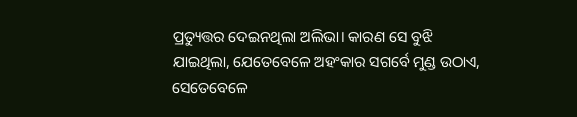ପ୍ରତ୍ୟୁତ୍ତର ଦେଇନଥିଲା ଅଲିଭା। କାରଣ ସେ ବୁଝି ଯାଇଥିଲା, ଯେତେବେଳେ ଅହଂକାର ସଗର୍ବେ ମୁଣ୍ଡ ଉଠାଏ, ସେତେବେଳେ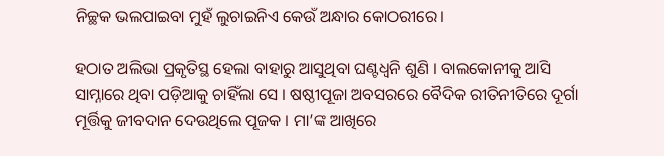ନିଚ୍ଛକ ଭଲପାଇବା ମୁହଁ ଲୁଚାଇନିଏ କେଉଁ ଅନ୍ଧାର କୋଠରୀରେ।

ହଠାତ ଅଲିଭା ପ୍ରକୃତିସ୍ଥ ହେଲା ବାହାରୁ ଆସୁଥିବା ଘଣ୍ଟଧ୍ୱନି ଶୁଣି । ବାଲକୋନୀକୁ ଆସି ସାମ୍ନାରେ ଥିବା ପଡ଼ିଆକୁ ଚାହିଁଲା ସେ । ଷଷ୍ଠୀପୂଜା ଅବସରରେ ବୈଦିକ ରୀତିନୀତିରେ ଦୂର୍ଗା ମୂର୍ତ୍ତିକୁ ଜୀବଦାନ ଦେଉଥିଲେ ପୂଜକ । ମା’ଙ୍କ ଆଖିରେ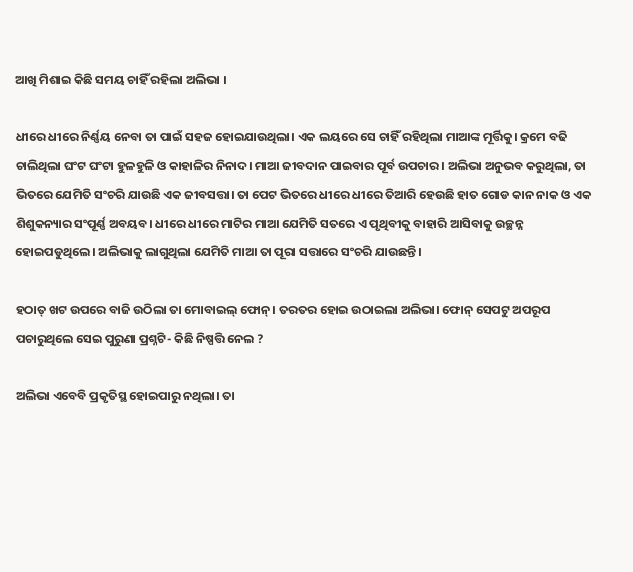ଆଖି ମିଶାଇ କିଛି ସମୟ ଚାହିଁ ରହିଲା ଅଲିଭା ।

ଧୀରେ ଧୀରେ ନିର୍ଣ୍ଣୟ ନେବା ତା ପାଇଁ ସହଜ ହୋଇଯାଉଥିଲା। ଏକ ଲୟରେ ସେ ଚାହିଁ ରହିଥିଲା ମାଆଙ୍କ ମୂର୍ତ୍ତିକୁ। କ୍ରମେ ବଢି ଚାଲିଥିଲା ଘଂଟ ଘଂଟା ହୁଳହୁଳି ଓ କାହାଳିର ନିନାଦ। ମାଆ ଜୀବଦାନ ପାଇବାର ପୂର୍ବ ଉପଚାର। ଅଲିଭା ଅନୁଭବ କରୁଥିଲା, ତା ଭିତରେ ଯେମିତି ସଂଚରି ଯାଉଛି ଏକ ଜୀବସତ୍ତା। ତା ପେଟ ଭିତରେ ଧୀରେ ଧୀରେ ତିଆରି ହେଉଛି ହାତ ଗୋଡ କାନ ନାକ ଓ ଏକ ଶିଶୁକନ୍ୟାର ସଂପୂର୍ଣ୍ଣ ଅବୟବ। ଧୀରେ ଧୀରେ ମାଟିର ମାଆ ଯେମିତି ସତରେ ଏ ପୃଥିବୀକୁ ବାହାରି ଆସିବାକୁ ଉଚ୍ଛନ୍ନ ହୋଇପଡୁଥିଲେ। ଅଲିଭାକୁ ଲାଗୁଥିଲା ଯେମିତି ମାଆ ତା ପୂରା ସତ୍ତାରେ ସଂଚରି ଯାଉଛନ୍ତି।

ହଠାତ୍‌ ଖଟ ଉପରେ ବାଜି ଉଠିଲା ତା ମୋବାଇଲ୍‌ ଫୋନ୍‌। ତରତର ହୋଇ ଉଠାଇଲା ଅଲିଭା। ଫୋନ୍‌ ସେପଟୁ ଅପରୂପ ପଚାରୁଥିଲେ ସେଇ ପୁରୁଣା ପ୍ରଶ୍ନଟି- କିଛି ନିଷ୍ପତ୍ତି ନେଲ ?

ଅଲିଭା ଏବେବି ପ୍ରକୃତିସ୍ଥ ହୋଇପାରୁ ନଥିଲା। ତା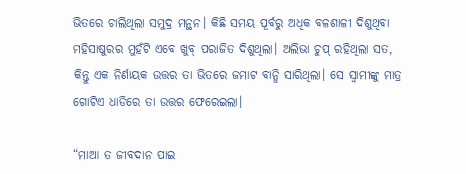ଭିତରେ ଚାଲିଥିଲା ସମୁଦ୍ର ମନ୍ଥନ। କିଛି ସମୟ ପୂର୍ବରୁ ଅଧିକ ବଳଶାଳୀ ଦିଶୁଥିବା ମହିସାଷୁରର ମୁହଁଟି ଏବେ ଖୁବ୍‌ ପରାଜିତ ଦିଶୁଥିଲା। ଅଲିଭା ଚୁପ୍‌ ରହିଥିଲା ସତ, କିନ୍ତୁ ଏକ ନିର୍ଣାୟକ ଉତ୍ତର ତା ଭିତରେ ଜମାଟ ବାନ୍ଧି ସାରିଥିଲା। ସେ ସ୍ୱାମୀଙ୍କୁ ମାତ୍ର ଗୋଟିଏ ଧାଡିରେ ତା ଉତ୍ତର ଫେରେଇଲା।

“ମାଆ ତ ଜୀବଦାନ ପାଇ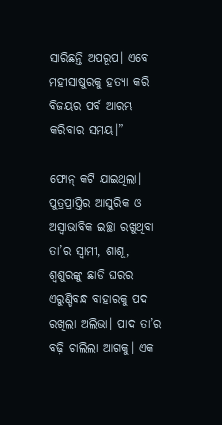ସାରିଛନ୍ତି ଅପରୂପ। ଏବେ ମହୀସାଷୁରକୁ ହତ୍ୟା କରି ବିଜୟର ପର୍ବ ଆରମ୍ଭ କରିବାର ସମୟ।”

ଫୋନ୍‌ କଟି ଯାଇଥିଲା। ପୁତ୍ରପ୍ରାପ୍ତିର ଆସୁରିକ ଓ ଅସ୍ୱାଭାବିକ ଇଚ୍ଛା ରଖୁଥିବା ତା’ର ସ୍ଵାମୀ, ଶାଶୂ, ଶ୍ୱଶୁରଙ୍କୁ ଛାଡି ଘରର ଏରୁଣ୍ଡିବନ୍ଧ ବାହାରକୁ ପଦ ରଖିଲା ଅଲିଭା। ପାଦ ତା’ର ବଢ଼ି ଚାଲିଲା ଆଗକୁ। ଏକ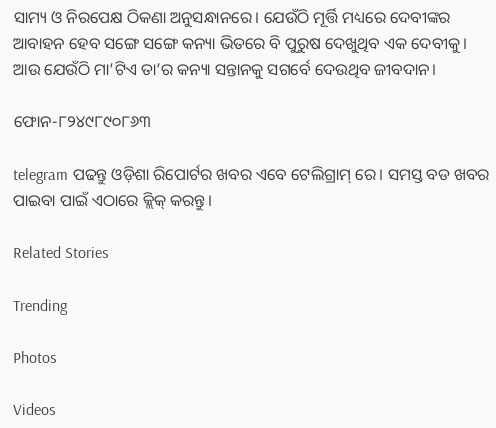ସାମ୍ୟ ଓ ନିରପେକ୍ଷ ଠିକଣା ଅନୁସନ୍ଧାନରେ। ଯେଉଁଠି ମୂର୍ତ୍ତି ମଧ୍ୟରେ ଦେବୀଙ୍କର ଆବାହନ ହେବ ସଙ୍ଗେ ସଙ୍ଗେ କନ୍ୟା ଭିତରେ ବି ପୁରୁଷ ଦେଖୁଥିବ ଏକ ଦେବୀକୁ। ଆଉ ଯେଉଁଠି ମା’ଟିଏ ତା’ର କନ୍ୟା ସନ୍ତାନକୁ ସଗର୍ବେ ଦେଉଥିବ ଜୀବଦାନ।

ଫୋନ-୮୨୪୯୮୯୦୮୬୩

telegram ପଢନ୍ତୁ ଓଡ଼ିଶା ରିପୋର୍ଟର ଖବର ଏବେ ଟେଲିଗ୍ରାମ୍ ରେ। ସମସ୍ତ ବଡ ଖବର ପାଇବା ପାଇଁ ଏଠାରେ କ୍ଲିକ୍ କରନ୍ତୁ।

Related Stories

Trending

Photos

Videos